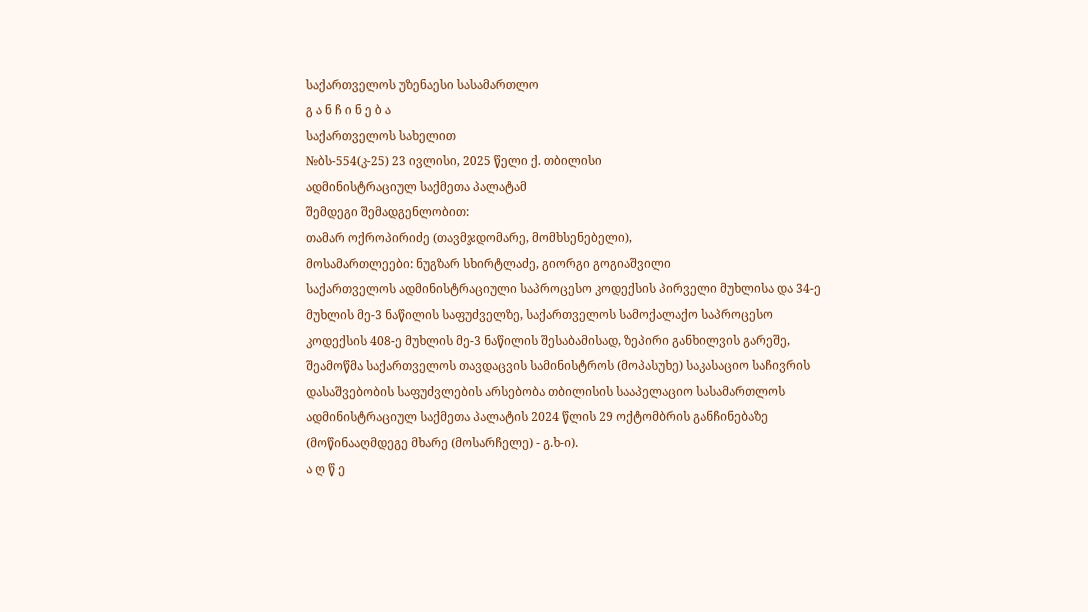საქართველოს უზენაესი სასამართლო
გ ა ნ ჩ ი ნ ე ბ ა
საქართველოს სახელით
№ბს-554(კ-25) 23 ივლისი, 2025 წელი ქ. თბილისი
ადმინისტრაციულ საქმეთა პალატამ
შემდეგი შემადგენლობით:
თამარ ოქროპირიძე (თავმჯდომარე, მომხსენებელი),
მოსამართლეები: ნუგზარ სხირტლაძე, გიორგი გოგიაშვილი
საქართველოს ადმინისტრაციული საპროცესო კოდექსის პირველი მუხლისა და 34-ე მუხლის მე-3 ნაწილის საფუძველზე, საქართველოს სამოქალაქო საპროცესო კოდექსის 408-ე მუხლის მე-3 ნაწილის შესაბამისად, ზეპირი განხილვის გარეშე, შეამოწმა საქართველოს თავდაცვის სამინისტროს (მოპასუხე) საკასაციო საჩივრის დასაშვებობის საფუძვლების არსებობა თბილისის სააპელაციო სასამართლოს ადმინისტრაციულ საქმეთა პალატის 2024 წლის 29 ოქტომბრის განჩინებაზე (მოწინააღმდეგე მხარე (მოსარჩელე) - გ.ხ-ი).
ა ღ წ ე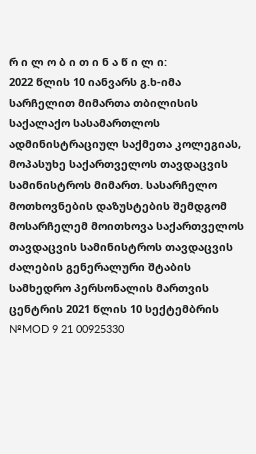რ ი ლ ო ბ ი თ ი ნ ა წ ი ლ ი:
2022 წლის 10 იანვარს გ.ხ-იმა სარჩელით მიმართა თბილისის საქალაქო სასამართლოს ადმინისტრაციულ საქმეთა კოლეგიას, მოპასუხე საქართველოს თავდაცვის სამინისტროს მიმართ. სასარჩელო მოთხოვნების დაზუსტების შემდგომ მოსარჩელემ მოითხოვა საქართველოს თავდაცვის სამინისტროს თავდაცვის ძალების გენერალური შტაბის სამხედრო პერსონალის მართვის ცენტრის 2021 წლის 10 სექტემბრის №MOD 9 21 00925330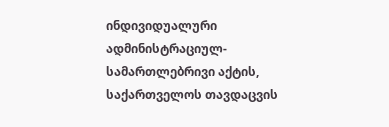ინდივიდუალური ადმინისტრაციულ-სამართლებრივი აქტის, საქართველოს თავდაცვის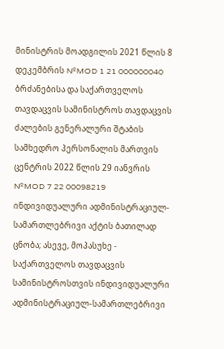მინისტრის მოადგილის 2021 წლის 8 დეკემბრის №MOD 1 21 000000040 ბრძანებისა და საქართველოს თავდაცვის სამინისტროს თავდაცვის ძალების გენერალური შტაბის სამხედრო პერსონალის მართვის ცენტრის 2022 წლის 29 იანვრის №MOD 7 22 00098219 ინდივიდუალური ადმინისტრაციულ-სამართლებრივი აქტის ბათილად ცნობა; ასევე, მოპასუხე - საქართველოს თავდაცვის სამინისტროსთვის ინდივიდუალური ადმინისტრაციულ-სამართლებრივი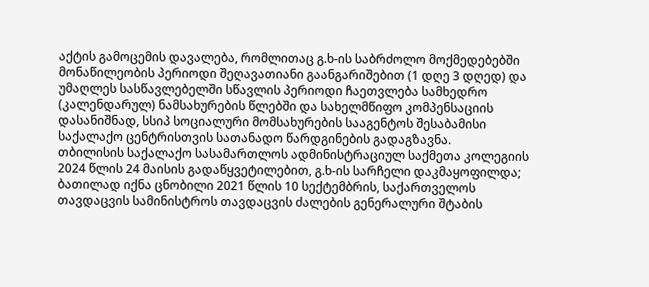აქტის გამოცემის დავალება, რომლითაც გ.ხ-ის საბრძოლო მოქმედებებში მონაწილეობის პერიოდი შეღავათიანი გაანგარიშებით (1 დღე 3 დღედ) და უმაღლეს სასწავლებელში სწავლის პერიოდი ჩაეთვლება სამხედრო (კალენდარულ) ნამსახურების წლებში და სახელმწიფო კომპენსაციის დასანიშნად, სსიპ სოციალური მომსახურების სააგენტოს შესაბამისი საქალაქო ცენტრისთვის სათანადო წარდგინების გადაგზავნა.
თბილისის საქალაქო სასამართლოს ადმინისტრაციულ საქმეთა კოლეგიის 2024 წლის 24 მაისის გადაწყვეტილებით, გ.ხ-ის სარჩელი დაკმაყოფილდა; ბათილად იქნა ცნობილი 2021 წლის 10 სექტემბრის, საქართველოს თავდაცვის სამინისტროს თავდაცვის ძალების გენერალური შტაბის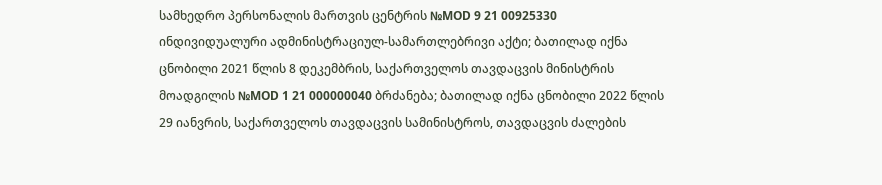სამხედრო პერსონალის მართვის ცენტრის №MOD 9 21 00925330 ინდივიდუალური ადმინისტრაციულ-სამართლებრივი აქტი; ბათილად იქნა ცნობილი 2021 წლის 8 დეკემბრის, საქართველოს თავდაცვის მინისტრის მოადგილის №MOD 1 21 000000040 ბრძანება; ბათილად იქნა ცნობილი 2022 წლის 29 იანვრის, საქართველოს თავდაცვის სამინისტროს, თავდაცვის ძალების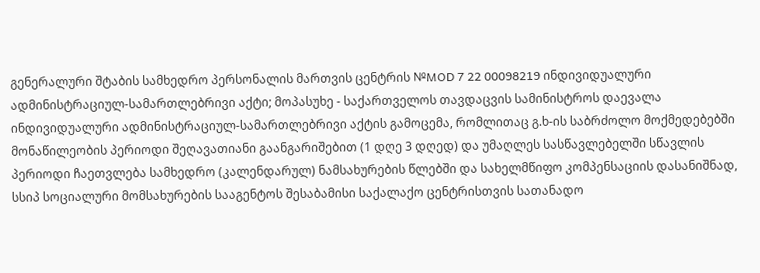გენერალური შტაბის სამხედრო პერსონალის მართვის ცენტრის №MOD 7 22 00098219 ინდივიდუალური ადმინისტრაციულ-სამართლებრივი აქტი; მოპასუხე - საქართველოს თავდაცვის სამინისტროს დაევალა ინდივიდუალური ადმინისტრაციულ-სამართლებრივი აქტის გამოცემა, რომლითაც გ.ხ-ის საბრძოლო მოქმედებებში მონაწილეობის პერიოდი შეღავათიანი გაანგარიშებით (1 დღე 3 დღედ) და უმაღლეს სასწავლებელში სწავლის პერიოდი ჩაეთვლება სამხედრო (კალენდარულ) ნამსახურების წლებში და სახელმწიფო კომპენსაციის დასანიშნად, სსიპ სოციალური მომსახურების სააგენტოს შესაბამისი საქალაქო ცენტრისთვის სათანადო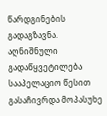წარდგინების გადაგზავნა. აღნიშნული გადაწყვეტილება სააპელაციო წესით გასაჩივრდა მოპასუხე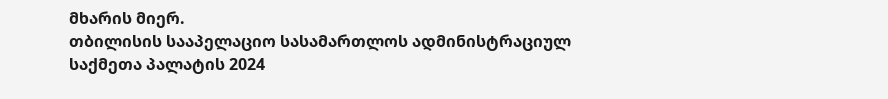მხარის მიერ.
თბილისის სააპელაციო სასამართლოს ადმინისტრაციულ საქმეთა პალატის 2024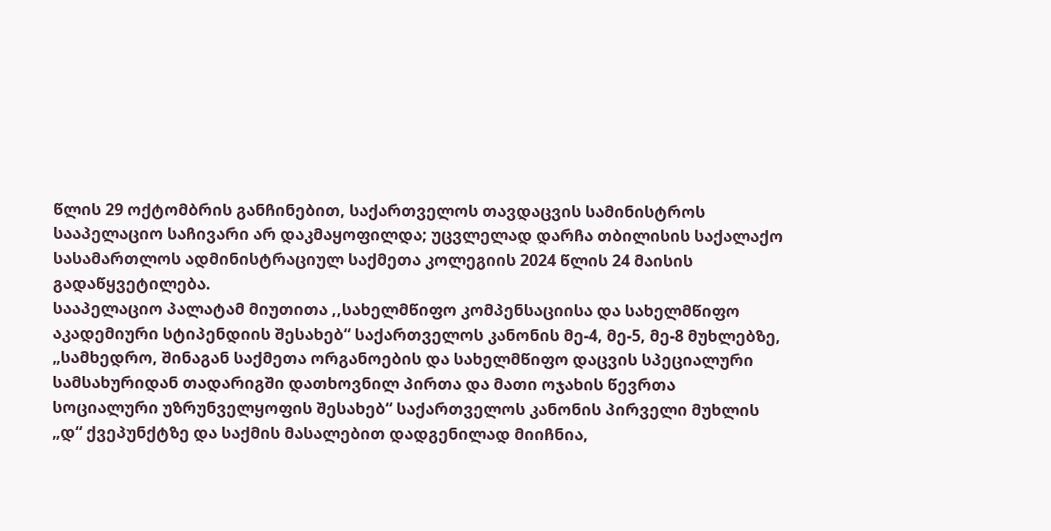წლის 29 ოქტომბრის განჩინებით, საქართველოს თავდაცვის სამინისტროს სააპელაციო საჩივარი არ დაკმაყოფილდა; უცვლელად დარჩა თბილისის საქალაქო სასამართლოს ადმინისტრაციულ საქმეთა კოლეგიის 2024 წლის 24 მაისის გადაწყვეტილება.
სააპელაციო პალატამ მიუთითა ,,სახელმწიფო კომპენსაციისა და სახელმწიფო აკადემიური სტიპენდიის შესახებ“ საქართველოს კანონის მე-4, მე-5, მე-8 მუხლებზე, „სამხედრო, შინაგან საქმეთა ორგანოების და სახელმწიფო დაცვის სპეციალური სამსახურიდან თადარიგში დათხოვნილ პირთა და მათი ოჯახის წევრთა სოციალური უზრუნველყოფის შესახებ“ საქართველოს კანონის პირველი მუხლის „დ“ ქვეპუნქტზე და საქმის მასალებით დადგენილად მიიჩნია,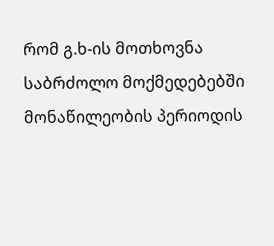რომ გ.ხ-ის მოთხოვნა საბრძოლო მოქმედებებში მონაწილეობის პერიოდის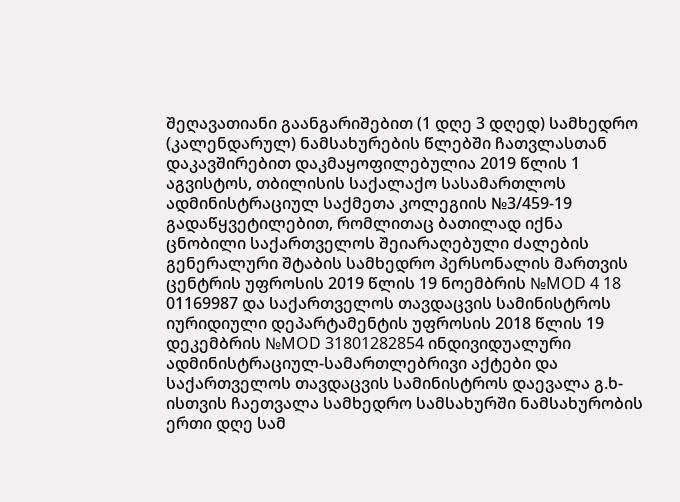შეღავათიანი გაანგარიშებით (1 დღე 3 დღედ) სამხედრო (კალენდარულ) ნამსახურების წლებში ჩათვლასთან დაკავშირებით დაკმაყოფილებულია 2019 წლის 1 აგვისტოს, თბილისის საქალაქო სასამართლოს ადმინისტრაციულ საქმეთა კოლეგიის №3/459-19 გადაწყვეტილებით, რომლითაც ბათილად იქნა ცნობილი საქართველოს შეიარაღებული ძალების გენერალური შტაბის სამხედრო პერსონალის მართვის ცენტრის უფროსის 2019 წლის 19 ნოემბრის №MOD 4 18 01169987 და საქართველოს თავდაცვის სამინისტროს იურიდიული დეპარტამენტის უფროსის 2018 წლის 19 დეკემბრის №MOD 31801282854 ინდივიდუალური ადმინისტრაციულ-სამართლებრივი აქტები და საქართველოს თავდაცვის სამინისტროს დაევალა გ.ხ-ისთვის ჩაეთვალა სამხედრო სამსახურში ნამსახურობის ერთი დღე სამ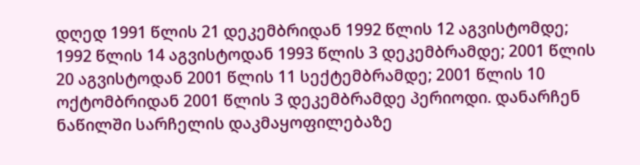დღედ 1991 წლის 21 დეკემბრიდან 1992 წლის 12 აგვისტომდე; 1992 წლის 14 აგვისტოდან 1993 წლის 3 დეკემბრამდე; 2001 წლის 20 აგვისტოდან 2001 წლის 11 სექტემბრამდე; 2001 წლის 10 ოქტომბრიდან 2001 წლის 3 დეკემბრამდე პერიოდი. დანარჩენ ნაწილში სარჩელის დაკმაყოფილებაზე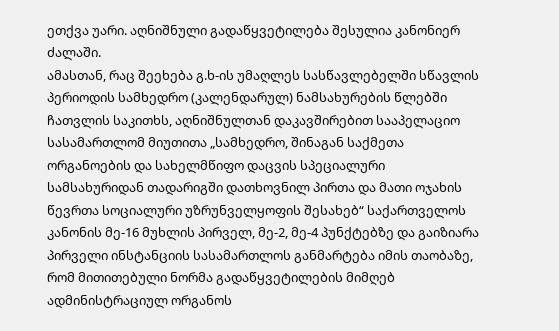ეთქვა უარი. აღნიშნული გადაწყვეტილება შესულია კანონიერ ძალაში.
ამასთან, რაც შეეხება გ.ხ-ის უმაღლეს სასწავლებელში სწავლის პერიოდის სამხედრო (კალენდარულ) ნამსახურების წლებში ჩათვლის საკითხს, აღნიშნულთან დაკავშირებით სააპელაციო სასამართლომ მიუთითა „სამხედრო, შინაგან საქმეთა ორგანოების და სახელმწიფო დაცვის სპეციალური სამსახურიდან თადარიგში დათხოვნილ პირთა და მათი ოჯახის წევრთა სოციალური უზრუნველყოფის შესახებ“ საქართველოს კანონის მე-16 მუხლის პირველ, მე-2, მე-4 პუნქტებზე და გაიზიარა პირველი ინსტანციის სასამართლოს განმარტება იმის თაობაზე, რომ მითითებული ნორმა გადაწყვეტილების მიმღებ ადმინისტრაციულ ორგანოს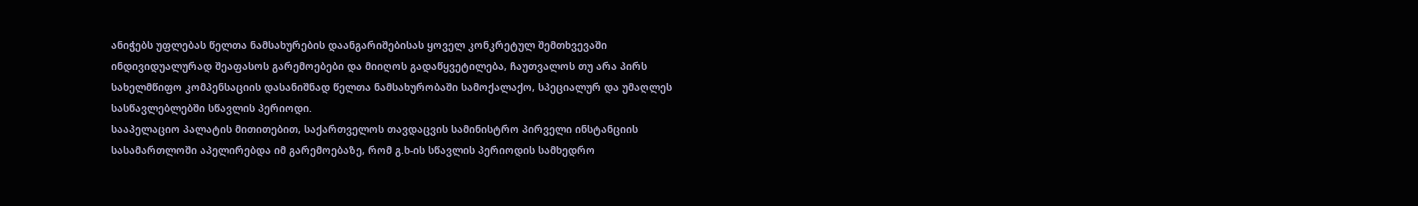ანიჭებს უფლებას წელთა ნამსახურების დაანგარიშებისას ყოველ კონკრეტულ შემთხვევაში ინდივიდუალურად შეაფასოს გარემოებები და მიიღოს გადაწყვეტილება, ჩაუთვალოს თუ არა პირს სახელმწიფო კომპენსაციის დასანიშნად წელთა ნამსახურობაში სამოქალაქო, სპეციალურ და უმაღლეს სასწავლებლებში სწავლის პერიოდი.
სააპელაციო პალატის მითითებით, საქართველოს თავდაცვის სამინისტრო პირველი ინსტანციის სასამართლოში აპელირებდა იმ გარემოებაზე, რომ გ.ხ-ის სწავლის პერიოდის სამხედრო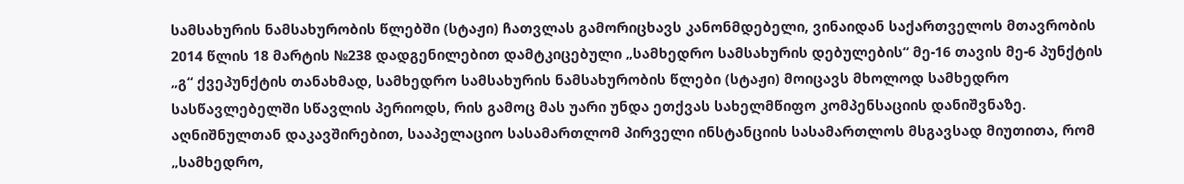სამსახურის ნამსახურობის წლებში (სტაჟი) ჩათვლას გამორიცხავს კანონმდებელი, ვინაიდან საქართველოს მთავრობის 2014 წლის 18 მარტის №238 დადგენილებით დამტკიცებული „სამხედრო სამსახურის დებულების“ მე-16 თავის მე-6 პუნქტის „გ“ ქვეპუნქტის თანახმად, სამხედრო სამსახურის ნამსახურობის წლები (სტაჟი) მოიცავს მხოლოდ სამხედრო სასწავლებელში სწავლის პერიოდს, რის გამოც მას უარი უნდა ეთქვას სახელმწიფო კომპენსაციის დანიშვნაზე.
აღნიშნულთან დაკავშირებით, სააპელაციო სასამართლომ პირველი ინსტანციის სასამართლოს მსგავსად მიუთითა, რომ „სამხედრო,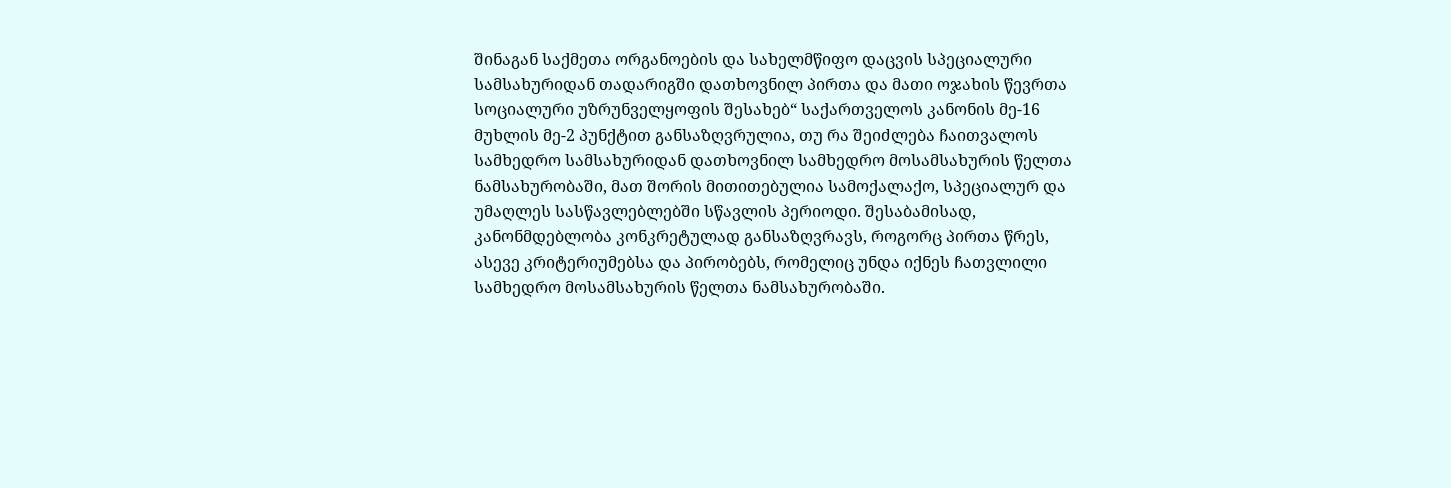შინაგან საქმეთა ორგანოების და სახელმწიფო დაცვის სპეციალური სამსახურიდან თადარიგში დათხოვნილ პირთა და მათი ოჯახის წევრთა სოციალური უზრუნველყოფის შესახებ“ საქართველოს კანონის მე-16 მუხლის მე-2 პუნქტით განსაზღვრულია, თუ რა შეიძლება ჩაითვალოს სამხედრო სამსახურიდან დათხოვნილ სამხედრო მოსამსახურის წელთა ნამსახურობაში, მათ შორის მითითებულია სამოქალაქო, სპეციალურ და უმაღლეს სასწავლებლებში სწავლის პერიოდი. შესაბამისად, კანონმდებლობა კონკრეტულად განსაზღვრავს, როგორც პირთა წრეს, ასევე კრიტერიუმებსა და პირობებს, რომელიც უნდა იქნეს ჩათვლილი სამხედრო მოსამსახურის წელთა ნამსახურობაში.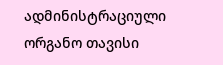ადმინისტრაციული ორგანო თავისი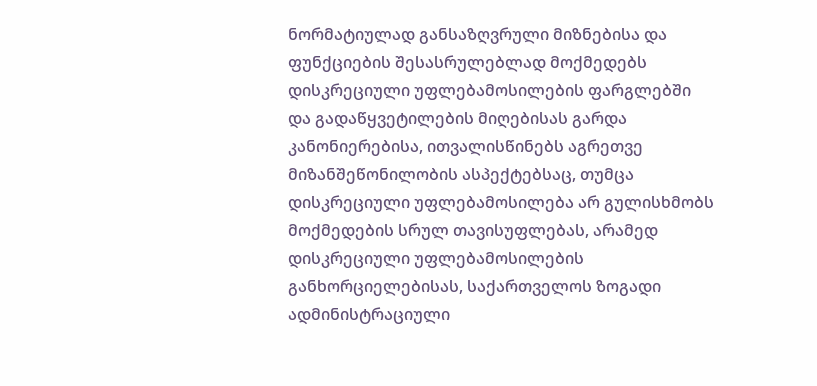ნორმატიულად განსაზღვრული მიზნებისა და ფუნქციების შესასრულებლად მოქმედებს დისკრეციული უფლებამოსილების ფარგლებში და გადაწყვეტილების მიღებისას გარდა კანონიერებისა, ითვალისწინებს აგრეთვე მიზანშეწონილობის ასპექტებსაც, თუმცა დისკრეციული უფლებამოსილება არ გულისხმობს მოქმედების სრულ თავისუფლებას, არამედ დისკრეციული უფლებამოსილების განხორციელებისას, საქართველოს ზოგადი ადმინისტრაციული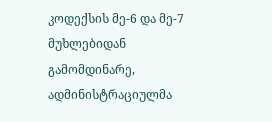კოდექსის მე-6 და მე-7 მუხლებიდან გამომდინარე, ადმინისტრაციულმა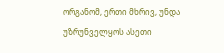ორგანომ, ერთი მხრივ, უნდა უზრუნველყოს ასეთი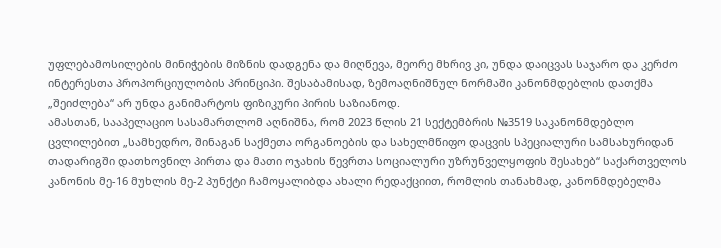უფლებამოსილების მინიჭების მიზნის დადგენა და მიღწევა, მეორე მხრივ კი, უნდა დაიცვას საჯარო და კერძო ინტერესთა პროპორციულობის პრინციპი. შესაბამისად, ზემოაღნიშნულ ნორმაში კანონმდებლის დათქმა „შეიძლება“ არ უნდა განიმარტოს ფიზიკური პირის საზიანოდ.
ამასთან, სააპელაციო სასამართლომ აღნიშნა, რომ 2023 წლის 21 სექტემბრის №3519 საკანონმდებლო ცვლილებით „სამხედრო, შინაგან საქმეთა ორგანოების და სახელმწიფო დაცვის სპეციალური სამსახურიდან თადარიგში დათხოვნილ პირთა და მათი ოჯახის წევრთა სოციალური უზრუნველყოფის შესახებ“ საქართველოს კანონის მე-16 მუხლის მე-2 პუნქტი ჩამოყალიბდა ახალი რედაქციით, რომლის თანახმად, კანონმდებელმა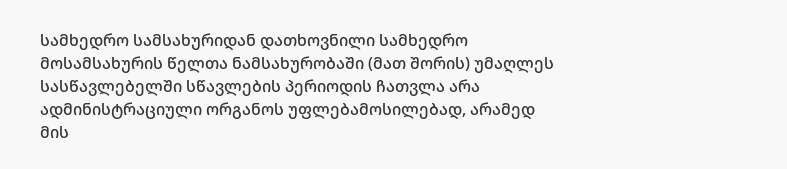სამხედრო სამსახურიდან დათხოვნილი სამხედრო მოსამსახურის წელთა ნამსახურობაში (მათ შორის) უმაღლეს სასწავლებელში სწავლების პერიოდის ჩათვლა არა ადმინისტრაციული ორგანოს უფლებამოსილებად, არამედ მის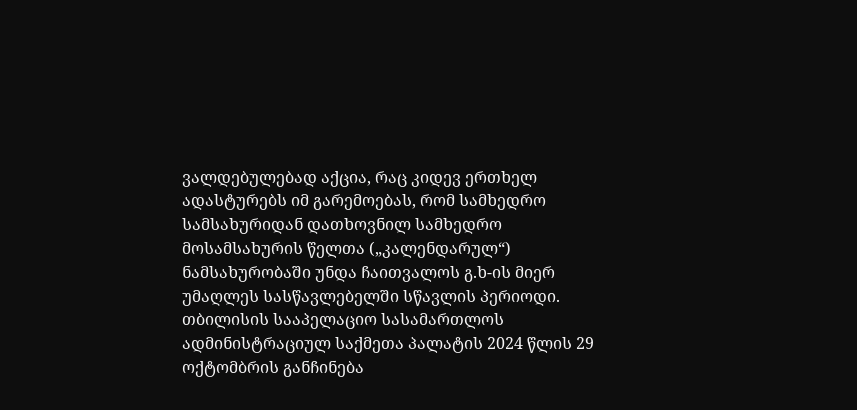ვალდებულებად აქცია, რაც კიდევ ერთხელ ადასტურებს იმ გარემოებას, რომ სამხედრო სამსახურიდან დათხოვნილ სამხედრო მოსამსახურის წელთა („კალენდარულ“) ნამსახურობაში უნდა ჩაითვალოს გ.ხ-ის მიერ უმაღლეს სასწავლებელში სწავლის პერიოდი.
თბილისის სააპელაციო სასამართლოს ადმინისტრაციულ საქმეთა პალატის 2024 წლის 29 ოქტომბრის განჩინება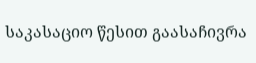საკასაციო წესით გაასაჩივრა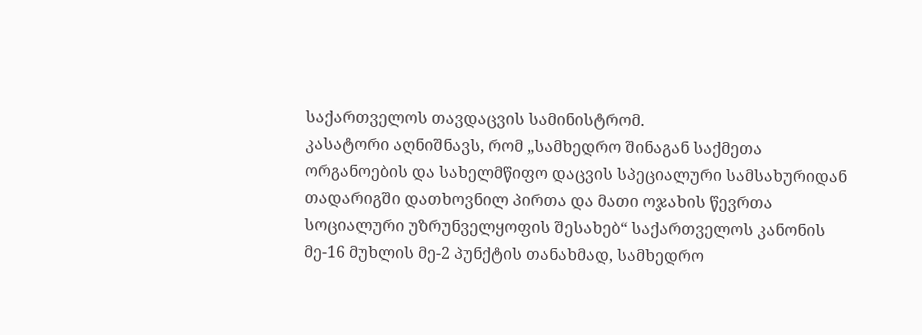საქართველოს თავდაცვის სამინისტრომ.
კასატორი აღნიშნავს, რომ „სამხედრო შინაგან საქმეთა ორგანოების და სახელმწიფო დაცვის სპეციალური სამსახურიდან თადარიგში დათხოვნილ პირთა და მათი ოჯახის წევრთა სოციალური უზრუნველყოფის შესახებ“ საქართველოს კანონის მე-16 მუხლის მე-2 პუნქტის თანახმად, სამხედრო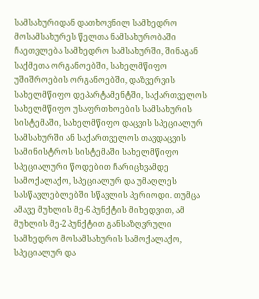სამსახურიდან დათხოვნილ სამხედრო მოსამსახურეს წელთა ნამსახურობაში ჩაეთვლება სამხედრო სამსახურში, შინაგან საქმეთა ორგანოებში, სახელმწიფო უშიშროების ორგანოებში, დაზვერვის სახელმწიფო დეპარტამენტში, საქართველოს სახელმწიფო უსაფრთხოების სამსახურის სისტემაში, სახელმწიფო დაცვის სპეციალურ სამსახურში ან საქართველოს თავდაცვის სამინისტროს სისტემაში სახელმწიფო სპეციალური წოდებით ჩარიცხვამდე სამოქალაქო, სპეციალურ და უმაღლეს სასწავლებლებში სწავლის პერიოდი. თუმცა ამავე მუხლის მე-6 პუნქტის მიხედვით, ამ მუხლის მე-2 პუნქტით განსაზღვრული სამხედრო მოსამსახურის სამოქალაქო, სპეციალურ და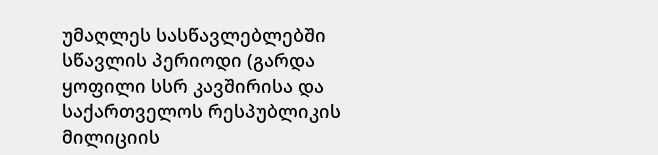უმაღლეს სასწავლებლებში სწავლის პერიოდი (გარდა ყოფილი სსრ კავშირისა და საქართველოს რესპუბლიკის მილიციის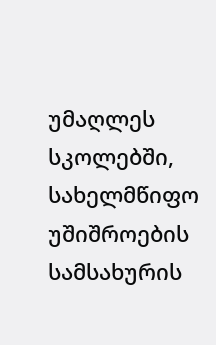უმაღლეს სკოლებში, სახელმწიფო უშიშროების სამსახურის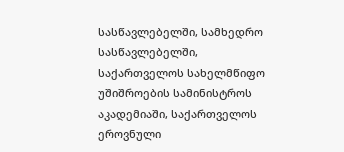სასწავლებელში, სამხედრო სასწავლებელში, საქართველოს სახელმწიფო უშიშროების სამინისტროს აკადემიაში, საქართველოს ეროვნული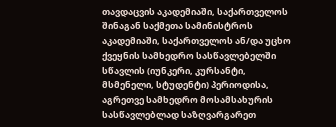თავდაცვის აკადემიაში, საქართველოს შინაგან საქმეთა სამინისტროს აკადემიაში, საქართველოს ან/და უცხო ქვეყნის სამხედრო სასწავლებელში სწავლის (იუნკერი, კურსანტი, მსმენელი, სტუდენტი) პერიოდისა, აგრეთვე სამხედრო მოსამსახურის სასწავლებლად საზღვარგარეთ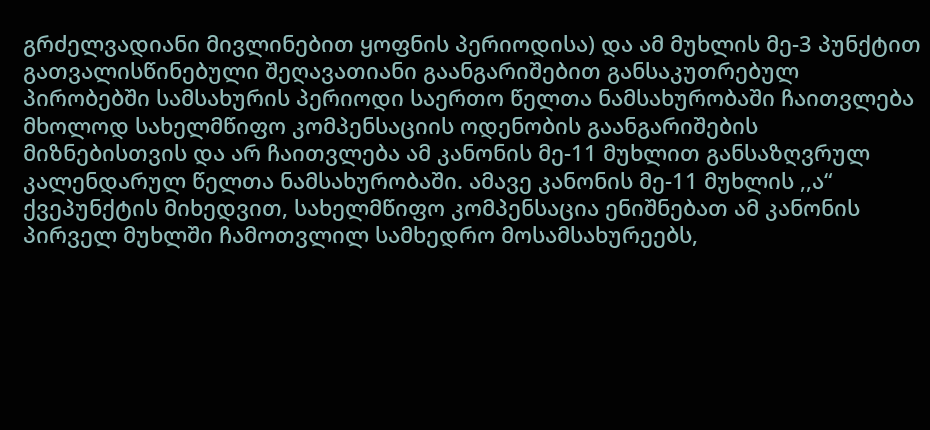გრძელვადიანი მივლინებით ყოფნის პერიოდისა) და ამ მუხლის მე-3 პუნქტით გათვალისწინებული შეღავათიანი გაანგარიშებით განსაკუთრებულ პირობებში სამსახურის პერიოდი საერთო წელთა ნამსახურობაში ჩაითვლება მხოლოდ სახელმწიფო კომპენსაციის ოდენობის გაანგარიშების მიზნებისთვის და არ ჩაითვლება ამ კანონის მე-11 მუხლით განსაზღვრულ კალენდარულ წელთა ნამსახურობაში. ამავე კანონის მე-11 მუხლის ,,ა“ ქვეპუნქტის მიხედვით, სახელმწიფო კომპენსაცია ენიშნებათ ამ კანონის პირველ მუხლში ჩამოთვლილ სამხედრო მოსამსახურეებს,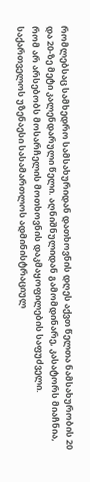რომლებსაც სამხედრო სამსახურიდან დათხოვნის დღეს აქვთ წელთა ნამსახურობის 20 და 20-ზე მეტი კალენდარული წელი. აღნიშნულიდან გამომდინარე, კასატორს მიაჩნია, რომ არ არსებობს მოსარჩელის მოთხოვნის დაკმაყოფილების საფუძველი.
საქართველოს უზენაესი სასამართლოს ადმინისტრაციულ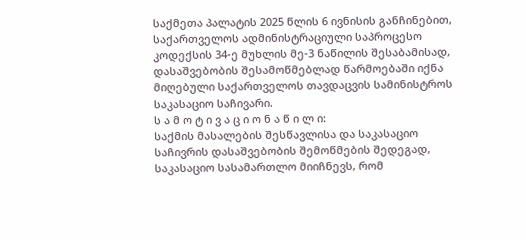საქმეთა პალატის 2025 წლის 6 ივნისის განჩინებით, საქართველოს ადმინისტრაციული საპროცესო კოდექსის 34-ე მუხლის მე-3 ნაწილის შესაბამისად, დასაშვებობის შესამოწმებლად წარმოებაში იქნა მიღებული საქართველოს თავდაცვის სამინისტროს საკასაციო საჩივარი.
ს ა მ ო ტ ი ვ ა ც ი ო ნ ა წ ი ლ ი:
საქმის მასალების შესწავლისა და საკასაციო საჩივრის დასაშვებობის შემოწმების შედეგად, საკასაციო სასამართლო მიიჩნევს, რომ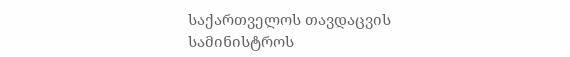საქართველოს თავდაცვის სამინისტროს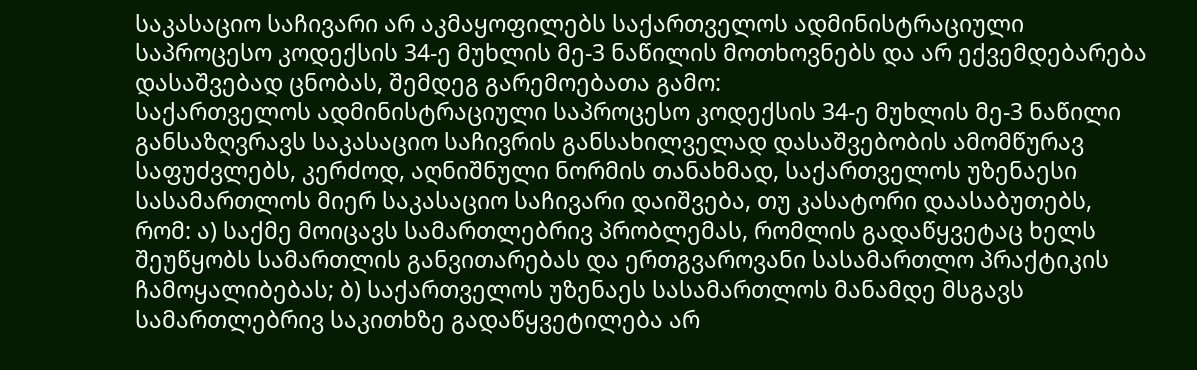საკასაციო საჩივარი არ აკმაყოფილებს საქართველოს ადმინისტრაციული საპროცესო კოდექსის 34-ე მუხლის მე-3 ნაწილის მოთხოვნებს და არ ექვემდებარება დასაშვებად ცნობას, შემდეგ გარემოებათა გამო:
საქართველოს ადმინისტრაციული საპროცესო კოდექსის 34-ე მუხლის მე-3 ნაწილი განსაზღვრავს საკასაციო საჩივრის განსახილველად დასაშვებობის ამომწურავ საფუძვლებს, კერძოდ, აღნიშნული ნორმის თანახმად, საქართველოს უზენაესი სასამართლოს მიერ საკასაციო საჩივარი დაიშვება, თუ კასატორი დაასაბუთებს, რომ: ა) საქმე მოიცავს სამართლებრივ პრობლემას, რომლის გადაწყვეტაც ხელს შეუწყობს სამართლის განვითარებას და ერთგვაროვანი სასამართლო პრაქტიკის ჩამოყალიბებას; ბ) საქართველოს უზენაეს სასამართლოს მანამდე მსგავს სამართლებრივ საკითხზე გადაწყვეტილება არ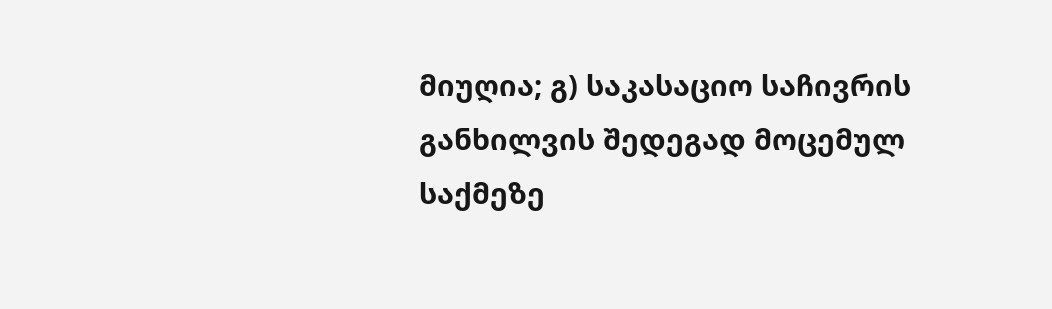მიუღია; გ) საკასაციო საჩივრის განხილვის შედეგად მოცემულ საქმეზე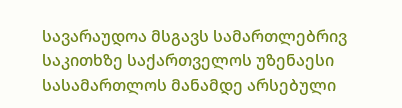სავარაუდოა მსგავს სამართლებრივ საკითხზე საქართველოს უზენაესი სასამართლოს მანამდე არსებული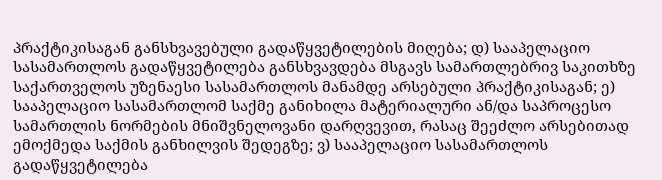პრაქტიკისაგან განსხვავებული გადაწყვეტილების მიღება; დ) სააპელაციო სასამართლოს გადაწყვეტილება განსხვავდება მსგავს სამართლებრივ საკითხზე საქართველოს უზენაესი სასამართლოს მანამდე არსებული პრაქტიკისაგან; ე) სააპელაციო სასამართლომ საქმე განიხილა მატერიალური ან/და საპროცესო სამართლის ნორმების მნიშვნელოვანი დარღვევით, რასაც შეეძლო არსებითად ემოქმედა საქმის განხილვის შედეგზე; ვ) სააპელაციო სასამართლოს გადაწყვეტილება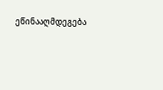ეწინააღმდეგება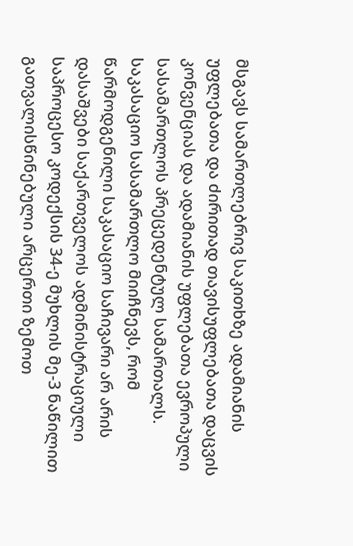მსგავს სამართლებრივ საკითხზე ადამიანის უფლებათა და ძირითად თავისუფლებათა დაცვის კონვენციას და ადამიანის უფლებათა ევროპული სასამართლოს პრეცედენტულ სამართალს.
საკასაციო სასამართლო მიიჩნევს, რომ წარმოდგენილი საკასაციო საჩივარი არ არის დასაშვები საქართველოს ადმინისტრაციული საპროცესო კოდექსის 34-ე მუხლის მე-3 ნაწილით გათვალისწინებული არცერთი ზემოთ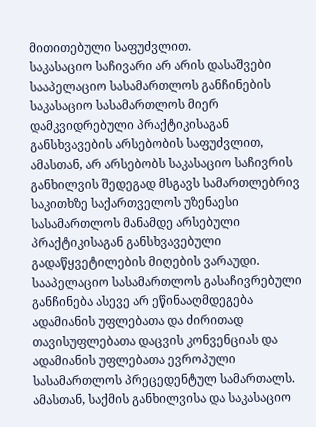მითითებული საფუძვლით.
საკასაციო საჩივარი არ არის დასაშვები სააპელაციო სასამართლოს განჩინების საკასაციო სასამართლოს მიერ დამკვიდრებული პრაქტიკისაგან განსხვავების არსებობის საფუძვლით, ამასთან, არ არსებობს საკასაციო საჩივრის განხილვის შედეგად მსგავს სამართლებრივ საკითხზე საქართველოს უზენაესი სასამართლოს მანამდე არსებული პრაქტიკისაგან განსხვავებული გადაწყვეტილების მიღების ვარაუდი. სააპელაციო სასამართლოს გასაჩივრებული განჩინება ასევე არ ეწინააღმდეგება ადამიანის უფლებათა და ძირითად თავისუფლებათა დაცვის კონვენციას და ადამიანის უფლებათა ევროპული სასამართლოს პრეცედენტულ სამართალს. ამასთან, საქმის განხილვისა და საკასაციო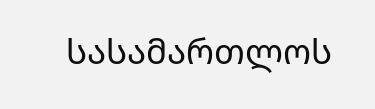სასამართლოს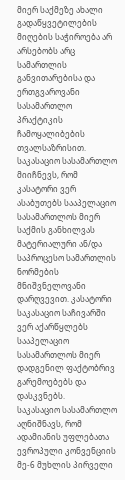მიერ საქმეზე ახალი გადაწყვეტილების მიღების საჭიროება არ არსებობს არც სამართლის განვითარებისა და ერთგვაროვანი სასამართლო პრაქტიკის ჩამოყალიბების თვალსაზრისით.
საკასაციო სასამართლო მიიჩნევს, რომ კასატორი ვერ ასაბუთებს სააპელაციო სასამართლოს მიერ საქმის განხილვას მატერიალური ან/და საპროცესო სამართლის ნორმების მნიშვნელოვანი დარღვევით. კასატორი საკასაციო საჩივარში ვერ აქარწყლებს სააპელაციო სასამართლოს მიერ დადგენილ ფაქტობრივ გარემოებებს და დასკვნებს.
საკასაციო სასამართლო აღნიშნავს, რომ ადამიანის უფლებათა ევროპული კონვენციის მე-6 მუხლის პირველი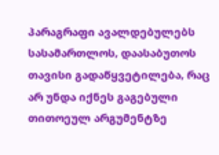პარაგრაფი ავალდებულებს სასამართლოს, დაასაბუთოს თავისი გადაწყვეტილება, რაც არ უნდა იქნეს გაგებული თითოეულ არგუმენტზე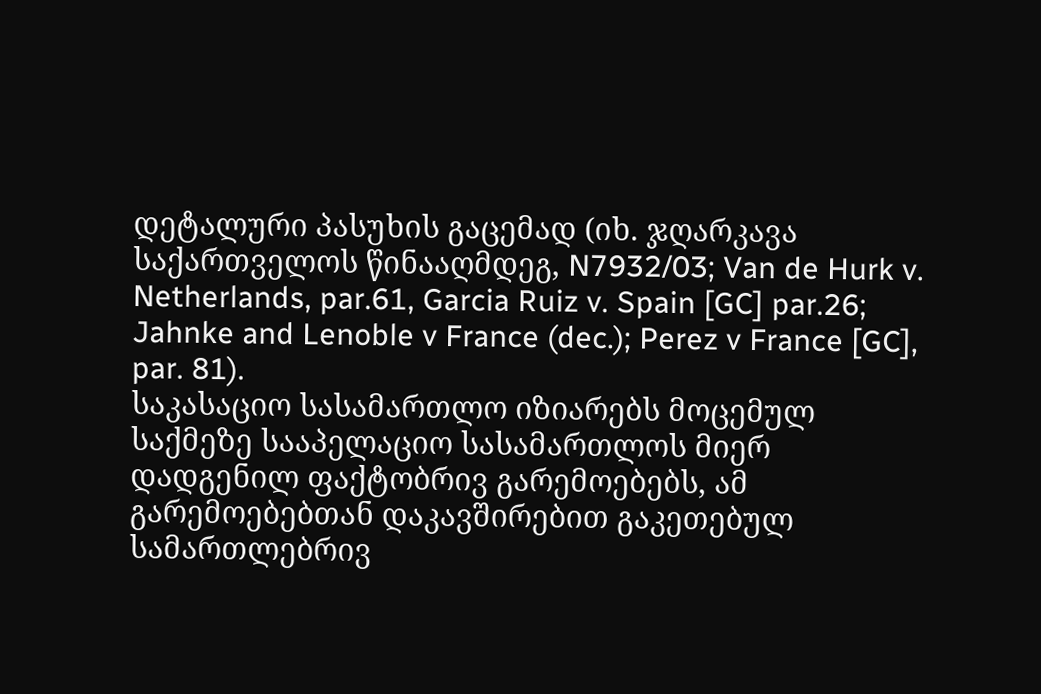დეტალური პასუხის გაცემად (იხ. ჯღარკავა საქართველოს წინააღმდეგ, N7932/03; Van de Hurk v. Netherlands, par.61, Garcia Ruiz v. Spain [GC] par.26; Jahnke and Lenoble v France (dec.); Perez v France [GC], par. 81).
საკასაციო სასამართლო იზიარებს მოცემულ საქმეზე სააპელაციო სასამართლოს მიერ დადგენილ ფაქტობრივ გარემოებებს, ამ გარემოებებთან დაკავშირებით გაკეთებულ სამართლებრივ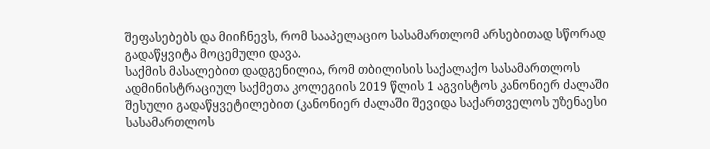შეფასებებს და მიიჩნევს, რომ სააპელაციო სასამართლომ არსებითად სწორად გადაწყვიტა მოცემული დავა.
საქმის მასალებით დადგენილია, რომ თბილისის საქალაქო სასამართლოს ადმინისტრაციულ საქმეთა კოლეგიის 2019 წლის 1 აგვისტოს კანონიერ ძალაში შესული გადაწყვეტილებით (კანონიერ ძალაში შევიდა საქართველოს უზენაესი სასამართლოს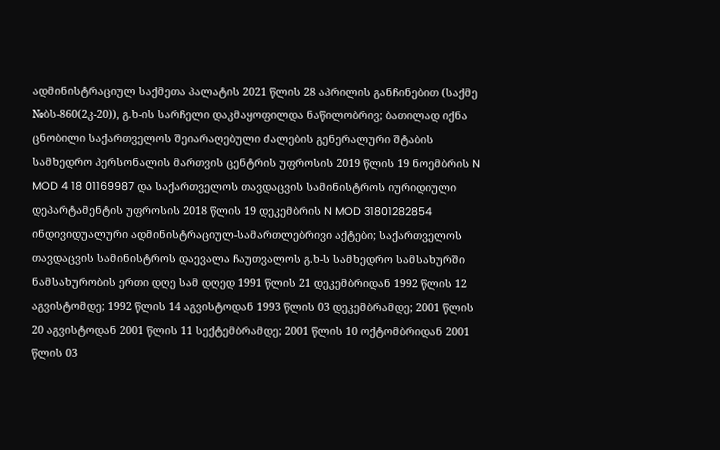ადმინისტრაციულ საქმეთა პალატის 2021 წლის 28 აპრილის განჩინებით (საქმე №ბს-860(2კ-20)), გ.ხ-ის სარჩელი დაკმაყოფილდა ნაწილობრივ; ბათილად იქნა ცნობილი საქართველოს შეიარაღებული ძალების გენერალური შტაბის სამხედრო პერსონალის მართვის ცენტრის უფროსის 2019 წლის 19 ნოემბრის N MOD 4 18 01169987 და საქართველოს თავდაცვის სამინისტროს იურიდიული დეპარტამენტის უფროსის 2018 წლის 19 დეკემბრის N MOD 31801282854 ინდივიდუალური ადმინისტრაციულ-სამართლებრივი აქტები; საქართველოს თავდაცვის სამინისტროს დაევალა ჩაუთვალოს გ.ხ-ს სამხედრო სამსახურში ნამსახურობის ერთი დღე სამ დღედ 1991 წლის 21 დეკემბრიდან 1992 წლის 12 აგვისტომდე; 1992 წლის 14 აგვისტოდან 1993 წლის 03 დეკემბრამდე; 2001 წლის 20 აგვისტოდან 2001 წლის 11 სექტემბრამდე; 2001 წლის 10 ოქტომბრიდან 2001 წლის 03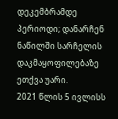დეკემბრამდე პერიოდი; დანარჩენ ნაწილში სარჩელის დაკმაყოფილებაზე ეთქვა უარი.
2021 წლის 5 ივლისს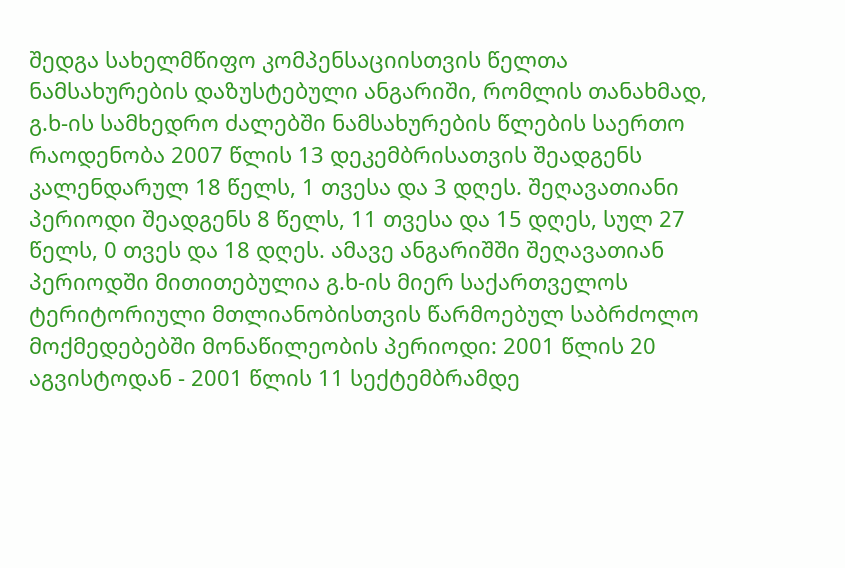შედგა სახელმწიფო კომპენსაციისთვის წელთა ნამსახურების დაზუსტებული ანგარიში, რომლის თანახმად, გ.ხ-ის სამხედრო ძალებში ნამსახურების წლების საერთო რაოდენობა 2007 წლის 13 დეკემბრისათვის შეადგენს კალენდარულ 18 წელს, 1 თვესა და 3 დღეს. შეღავათიანი პერიოდი შეადგენს 8 წელს, 11 თვესა და 15 დღეს, სულ 27 წელს, 0 თვეს და 18 დღეს. ამავე ანგარიშში შეღავათიან პერიოდში მითითებულია გ.ხ-ის მიერ საქართველოს ტერიტორიული მთლიანობისთვის წარმოებულ საბრძოლო მოქმედებებში მონაწილეობის პერიოდი: 2001 წლის 20 აგვისტოდან - 2001 წლის 11 სექტემბრამდე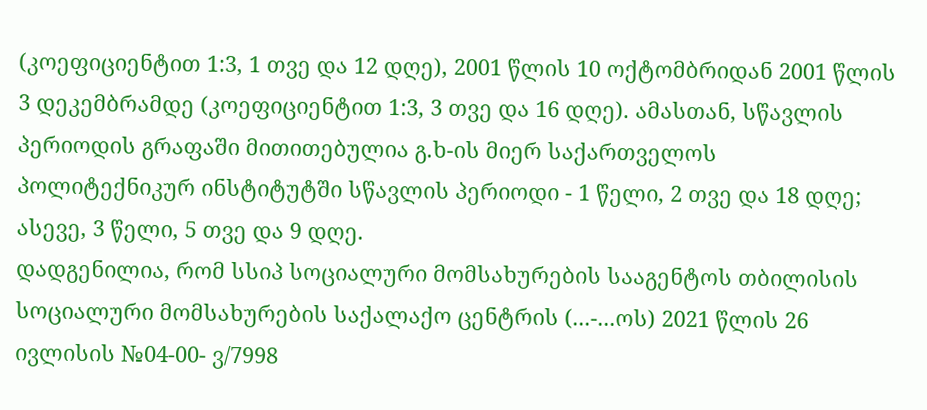(კოეფიციენტით 1:3, 1 თვე და 12 დღე), 2001 წლის 10 ოქტომბრიდან 2001 წლის 3 დეკემბრამდე (კოეფიციენტით 1:3, 3 თვე და 16 დღე). ამასთან, სწავლის პერიოდის გრაფაში მითითებულია გ.ხ-ის მიერ საქართველოს პოლიტექნიკურ ინსტიტუტში სწავლის პერიოდი - 1 წელი, 2 თვე და 18 დღე; ასევე, 3 წელი, 5 თვე და 9 დღე.
დადგენილია, რომ სსიპ სოციალური მომსახურების სააგენტოს თბილისის სოციალური მომსახურების საქალაქო ცენტრის (...-...ოს) 2021 წლის 26 ივლისის №04-00- ვ/7998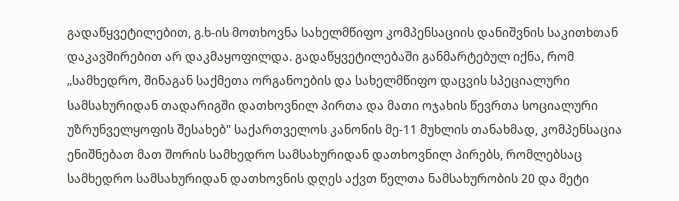გადაწყვეტილებით, გ.ხ-ის მოთხოვნა სახელმწიფო კომპენსაციის დანიშვნის საკითხთან დაკავშირებით არ დაკმაყოფილდა. გადაწყვეტილებაში განმარტებულ იქნა, რომ „სამხედრო, შინაგან საქმეთა ორგანოების და სახელმწიფო დაცვის სპეციალური სამსახურიდან თადარიგში დათხოვნილ პირთა და მათი ოჯახის წევრთა სოციალური უზრუნველყოფის შესახებ" საქართველოს კანონის მე-11 მუხლის თანახმად, კომპენსაცია ენიშნებათ მათ შორის სამხედრო სამსახურიდან დათხოვნილ პირებს, რომლებსაც სამხედრო სამსახურიდან დათხოვნის დღეს აქვთ წელთა ნამსახურობის 20 და მეტი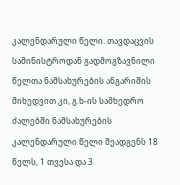კალენდარული წელი. თავდაცვის სამინისტროდან გადმოგზავნილი წელთა ნამსახურების ანგარიშის მიხედვით კი, გ.ხ-ის სამხედრო ძალებში ნამსახურების კალენდარული წელი შეადგენს 18 წელს, 1 თვესა და 3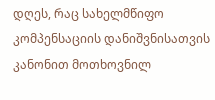დღეს, რაც სახელმწიფო კომპენსაციის დანიშვნისათვის კანონით მოთხოვნილ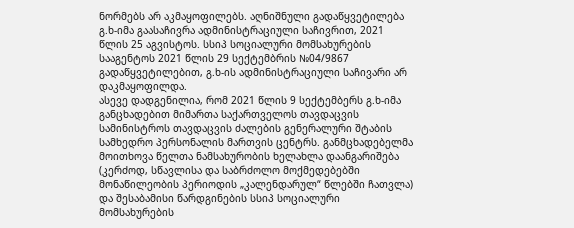ნორმებს არ აკმაყოფილებს. აღნიშნული გადაწყვეტილება გ.ხ-იმა გაასაჩივრა ადმინისტრაციული საჩივრით, 2021 წლის 25 აგვისტოს. სსიპ სოციალური მომსახურების სააგენტოს 2021 წლის 29 სექტემბრის №04/9867 გადაწყვეტილებით, გ.ხ-ის ადმინისტრაციული საჩივარი არ დაკმაყოფილდა.
ასევე დადგენილია, რომ 2021 წლის 9 სექტემბერს გ.ხ-იმა განცხადებით მიმართა საქართველოს თავდაცვის სამინისტროს თავდაცვის ძალების გენერალური შტაბის სამხედრო პერსონალის მართვის ცენტრს. განმცხადებელმა მოითხოვა წელთა ნამსახურობის ხელახლა დაანგარიშება (კერძოდ, სწავლისა და საბრძოლო მოქმედებებში მონაწილეობის პერიოდის „კალენდარულ“ წლებში ჩათვლა) და შესაბამისი წარდგინების სსიპ სოციალური მომსახურების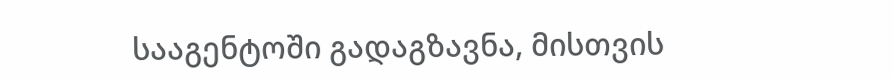სააგენტოში გადაგზავნა, მისთვის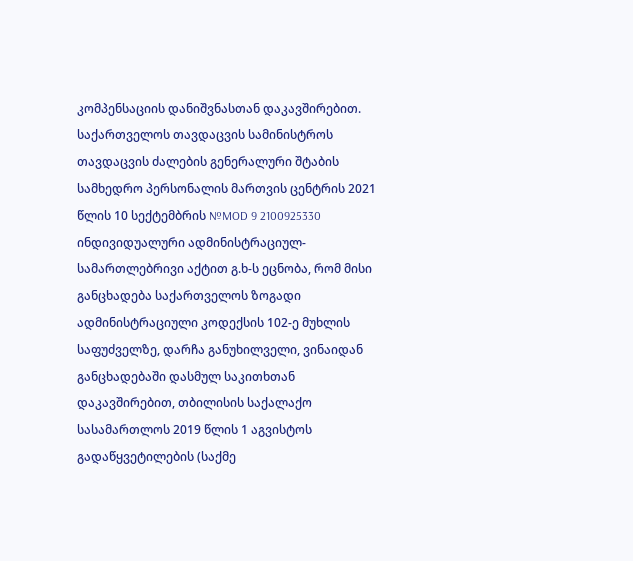კომპენსაციის დანიშვნასთან დაკავშირებით. საქართველოს თავდაცვის სამინისტროს თავდაცვის ძალების გენერალური შტაბის სამხედრო პერსონალის მართვის ცენტრის 2021 წლის 10 სექტემბრის №MOD 9 2100925330 ინდივიდუალური ადმინისტრაციულ-სამართლებრივი აქტით გ.ხ-ს ეცნობა, რომ მისი განცხადება საქართველოს ზოგადი ადმინისტრაციული კოდექსის 102-ე მუხლის საფუძველზე, დარჩა განუხილველი, ვინაიდან განცხადებაში დასმულ საკითხთან დაკავშირებით, თბილისის საქალაქო სასამართლოს 2019 წლის 1 აგვისტოს გადაწყვეტილების (საქმე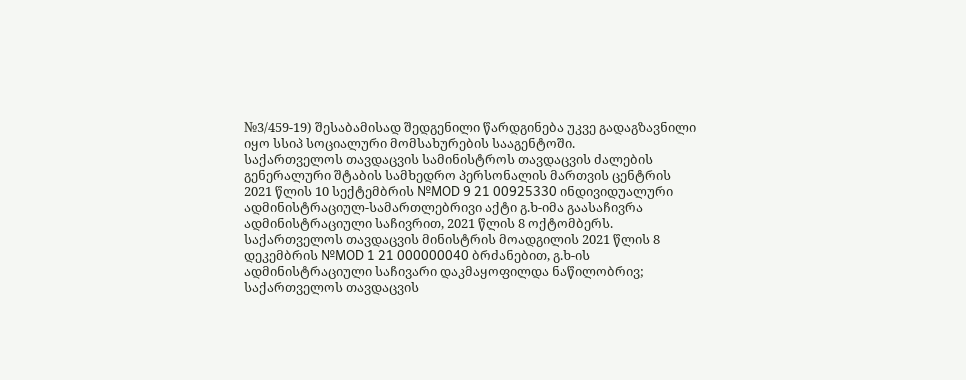№3/459-19) შესაბამისად შედგენილი წარდგინება უკვე გადაგზავნილი იყო სსიპ სოციალური მომსახურების სააგენტოში.
საქართველოს თავდაცვის სამინისტროს თავდაცვის ძალების გენერალური შტაბის სამხედრო პერსონალის მართვის ცენტრის 2021 წლის 10 სექტემბრის №MOD 9 21 00925330 ინდივიდუალური ადმინისტრაციულ-სამართლებრივი აქტი გ.ხ-იმა გაასაჩივრა ადმინისტრაციული საჩივრით, 2021 წლის 8 ოქტომბერს. საქართველოს თავდაცვის მინისტრის მოადგილის 2021 წლის 8 დეკემბრის №MOD 1 21 000000040 ბრძანებით, გ.ხ-ის ადმინისტრაციული საჩივარი დაკმაყოფილდა ნაწილობრივ; საქართველოს თავდაცვის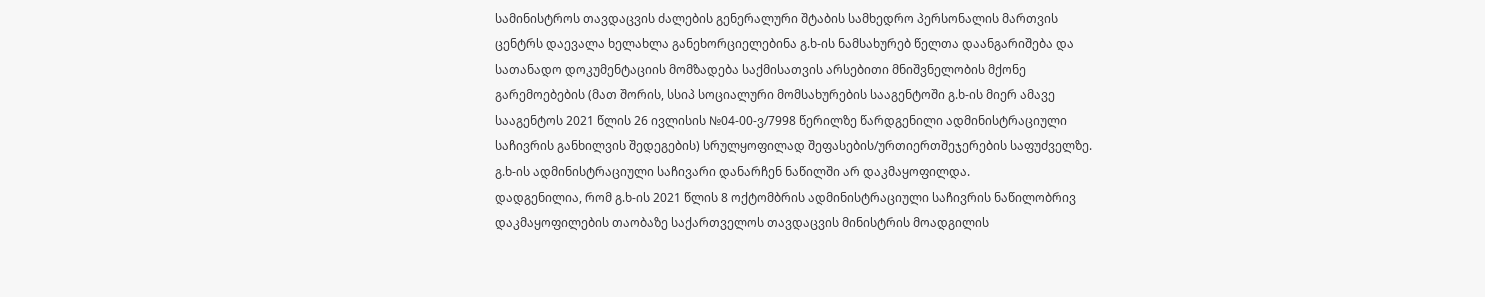სამინისტროს თავდაცვის ძალების გენერალური შტაბის სამხედრო პერსონალის მართვის ცენტრს დაევალა ხელახლა განეხორციელებინა გ.ხ-ის ნამსახურებ წელთა დაანგარიშება და სათანადო დოკუმენტაციის მომზადება საქმისათვის არსებითი მნიშვნელობის მქონე გარემოებების (მათ შორის, სსიპ სოციალური მომსახურების სააგენტოში გ.ხ-ის მიერ ამავე სააგენტოს 2021 წლის 26 ივლისის №04-00-ვ/7998 წერილზე წარდგენილი ადმინისტრაციული საჩივრის განხილვის შედეგების) სრულყოფილად შეფასების/ურთიერთშეჯერების საფუძველზე. გ.ხ-ის ადმინისტრაციული საჩივარი დანარჩენ ნაწილში არ დაკმაყოფილდა.
დადგენილია, რომ გ.ხ-ის 2021 წლის 8 ოქტომბრის ადმინისტრაციული საჩივრის ნაწილობრივ დაკმაყოფილების თაობაზე საქართველოს თავდაცვის მინისტრის მოადგილის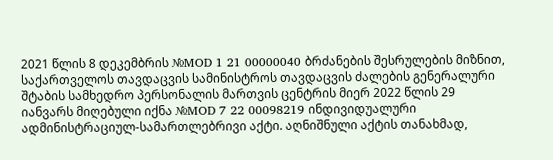2021 წლის 8 დეკემბრის №MOD 1 21 00000040 ბრძანების შესრულების მიზნით, საქართველოს თავდაცვის სამინისტროს თავდაცვის ძალების გენერალური შტაბის სამხედრო პერსონალის მართვის ცენტრის მიერ 2022 წლის 29 იანვარს მიღებული იქნა №MOD 7 22 00098219 ინდივიდუალური ადმინისტრაციულ-სამართლებრივი აქტი. აღნიშნული აქტის თანახმად,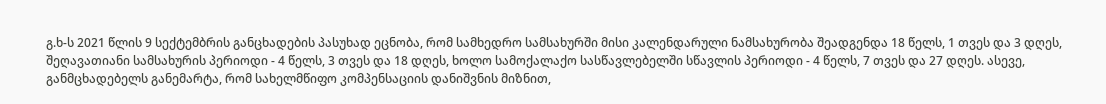გ.ხ-ს 2021 წლის 9 სექტემბრის განცხადების პასუხად ეცნობა, რომ სამხედრო სამსახურში მისი კალენდარული ნამსახურობა შეადგენდა 18 წელს, 1 თვეს და 3 დღეს, შეღავათიანი სამსახურის პერიოდი - 4 წელს, 3 თვეს და 18 დღეს, ხოლო სამოქალაქო სასწავლებელში სწავლის პერიოდი - 4 წელს, 7 თვეს და 27 დღეს. ასევე, განმცხადებელს განემარტა, რომ სახელმწიფო კომპენსაციის დანიშვნის მიზნით,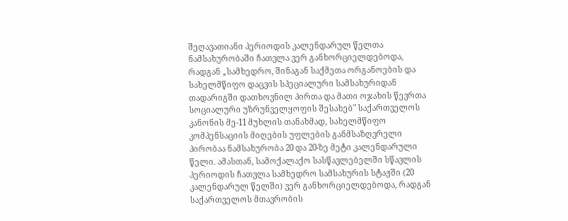შეღავათიანი პერიოდის კალენდარულ წელთა ნამსახურობაში ჩათვლა ვერ განხორციელდებოდა, რადგან „სამხედრო, შინაგან საქმეთა ორგანოების და სახელმწიფო დაცვის სპეციალური სამსახურიდან თადარიგში დათხოვნილ პირთა და მათი ოჯახის წევრთა სოციალური უზრუნველყოფის შესახებ" საქართველოს კანონის მე-11 მუხლის თანახმად, სახელმწიფო კომპენსაციის მიღების უფლების განმსაზღვრელი პირობაა ნამსახურობა 20 და 20-ზე მეტი კალენდარული წელი. ამასთან, სამოქალაქო სასწავლებელში სწავლის პერიოდის ჩათვლა სამხედრო სამსახურის სტაჟში (20 კალენდარულ წელში) ვერ განხორციელდებოდა, რადგან საქართველოს მთავრობის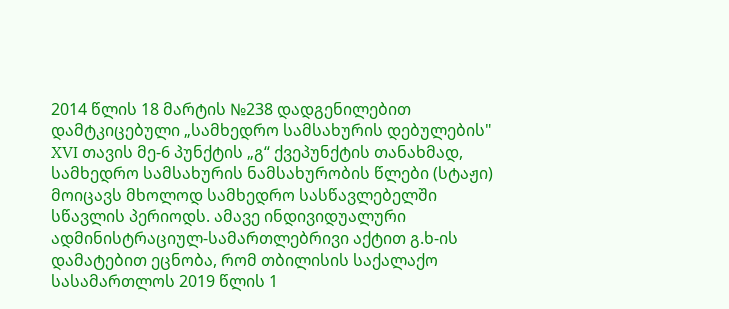2014 წლის 18 მარტის №238 დადგენილებით დამტკიცებული „სამხედრო სამსახურის დებულების" XVI თავის მე-6 პუნქტის „გ“ ქვეპუნქტის თანახმად, სამხედრო სამსახურის ნამსახურობის წლები (სტაჟი) მოიცავს მხოლოდ სამხედრო სასწავლებელში სწავლის პერიოდს. ამავე ინდივიდუალური ადმინისტრაციულ-სამართლებრივი აქტით გ.ხ-ის დამატებით ეცნობა, რომ თბილისის საქალაქო სასამართლოს 2019 წლის 1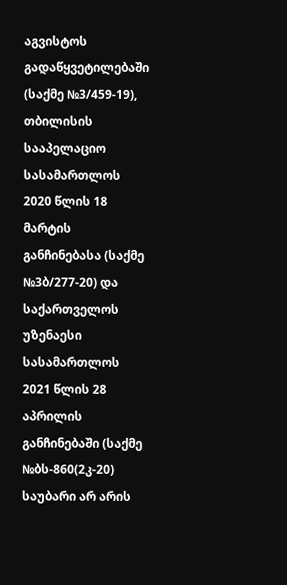აგვისტოს გადაწყვეტილებაში (საქმე №3/459-19), თბილისის სააპელაციო სასამართლოს 2020 წლის 18 მარტის განჩინებასა (საქმე №3ბ/277-20) და საქართველოს უზენაესი სასამართლოს 2021 წლის 28 აპრილის განჩინებაში (საქმე №ბს-860(2კ-20) საუბარი არ არის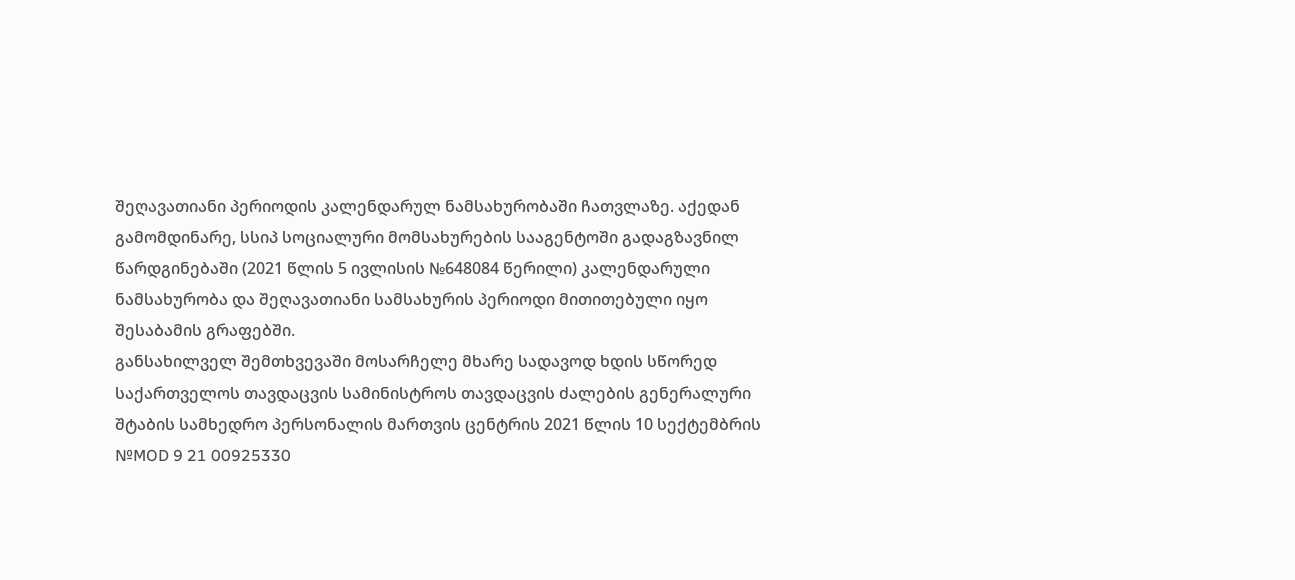შეღავათიანი პერიოდის კალენდარულ ნამსახურობაში ჩათვლაზე. აქედან გამომდინარე, სსიპ სოციალური მომსახურების სააგენტოში გადაგზავნილ წარდგინებაში (2021 წლის 5 ივლისის №648084 წერილი) კალენდარული ნამსახურობა და შეღავათიანი სამსახურის პერიოდი მითითებული იყო შესაბამის გრაფებში.
განსახილველ შემთხვევაში მოსარჩელე მხარე სადავოდ ხდის სწორედ საქართველოს თავდაცვის სამინისტროს თავდაცვის ძალების გენერალური შტაბის სამხედრო პერსონალის მართვის ცენტრის 2021 წლის 10 სექტემბრის №MOD 9 21 00925330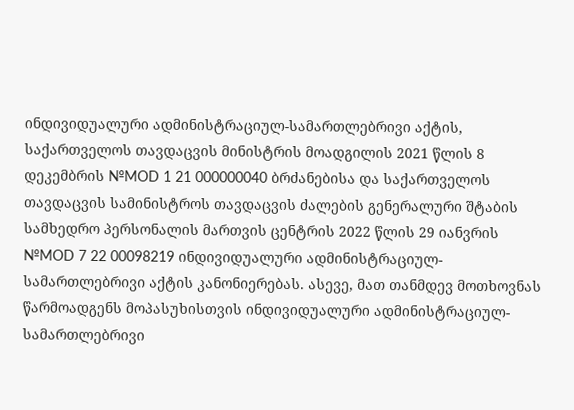ინდივიდუალური ადმინისტრაციულ-სამართლებრივი აქტის, საქართველოს თავდაცვის მინისტრის მოადგილის 2021 წლის 8 დეკემბრის №MOD 1 21 000000040 ბრძანებისა და საქართველოს თავდაცვის სამინისტროს თავდაცვის ძალების გენერალური შტაბის სამხედრო პერსონალის მართვის ცენტრის 2022 წლის 29 იანვრის №MOD 7 22 00098219 ინდივიდუალური ადმინისტრაციულ-სამართლებრივი აქტის კანონიერებას. ასევე, მათ თანმდევ მოთხოვნას წარმოადგენს მოპასუხისთვის ინდივიდუალური ადმინისტრაციულ-სამართლებრივი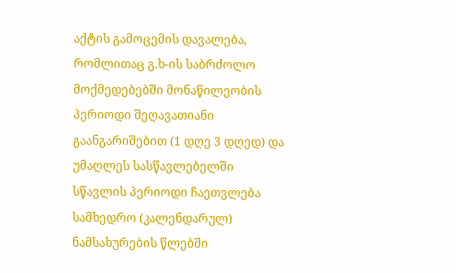აქტის გამოცემის დავალება, რომლითაც გ.ხ-ის საბრძოლო მოქმედებებში მონაწილეობის პერიოდი შეღავათიანი გაანგარიშებით (1 დღე 3 დღედ) და უმაღლეს სასწავლებელში სწავლის პერიოდი ჩაეთვლება სამხედრო (კალენდარულ) ნამსახურების წლებში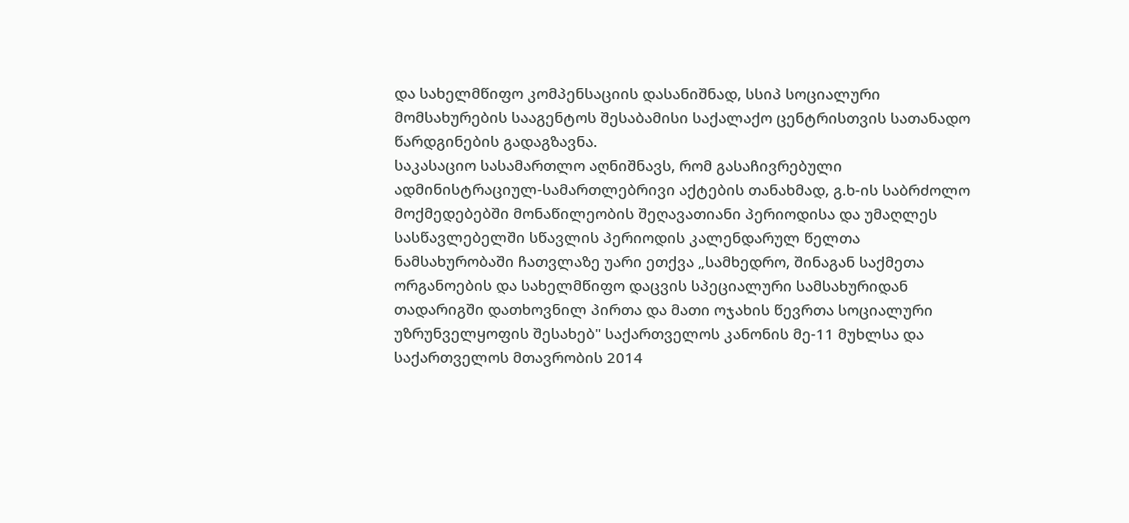და სახელმწიფო კომპენსაციის დასანიშნად, სსიპ სოციალური მომსახურების სააგენტოს შესაბამისი საქალაქო ცენტრისთვის სათანადო წარდგინების გადაგზავნა.
საკასაციო სასამართლო აღნიშნავს, რომ გასაჩივრებული ადმინისტრაციულ-სამართლებრივი აქტების თანახმად, გ.ხ-ის საბრძოლო მოქმედებებში მონაწილეობის შეღავათიანი პერიოდისა და უმაღლეს სასწავლებელში სწავლის პერიოდის კალენდარულ წელთა ნამსახურობაში ჩათვლაზე უარი ეთქვა „სამხედრო, შინაგან საქმეთა ორგანოების და სახელმწიფო დაცვის სპეციალური სამსახურიდან თადარიგში დათხოვნილ პირთა და მათი ოჯახის წევრთა სოციალური უზრუნველყოფის შესახებ" საქართველოს კანონის მე-11 მუხლსა და საქართველოს მთავრობის 2014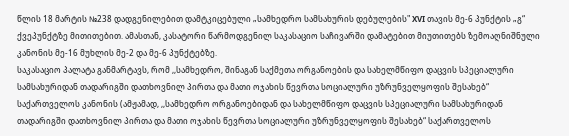წლის 18 მარტის №238 დადგენილებით დამტკიცებული „სამხედრო სამსახურის დებულების" XVI თავის მე-6 პუნქტის „გ“ ქვეპუნქტზე მითითებით. ამასთან, კასატორი წარმოდგენილ საკასაციო საჩივარში დამატებით მიუთითებს ზემოაღნიშნული კანონის მე-16 მუხლის მე-2 და მე-6 პუნქტებზე.
საკასაციო პალატა განმარტავს, რომ ,,სამხედრო, შინაგან საქმეთა ორგანოების და სახელმწიფო დაცვის სპეციალური სამსახურიდან თადარიგში დათხოვნილ პირთა და მათი ოჯახის წევრთა სოციალური უზრუნველყოფის შესახებ“ საქართველოს კანონის (ამჟამად, ,,სამხედრო ორგანოებიდან და სახელმწიფო დაცვის სპეციალური სამსახურიდან თადარიგში დათხოვნილ პირთა და მათი ოჯახის წევრთა სოციალური უზრუნველყოფის შესახებ“ საქართველოს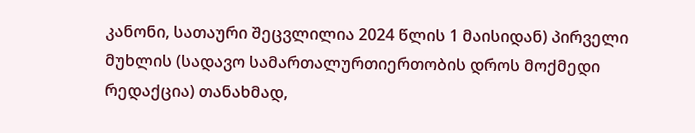კანონი, სათაური შეცვლილია 2024 წლის 1 მაისიდან) პირველი მუხლის (სადავო სამართალურთიერთობის დროს მოქმედი რედაქცია) თანახმად,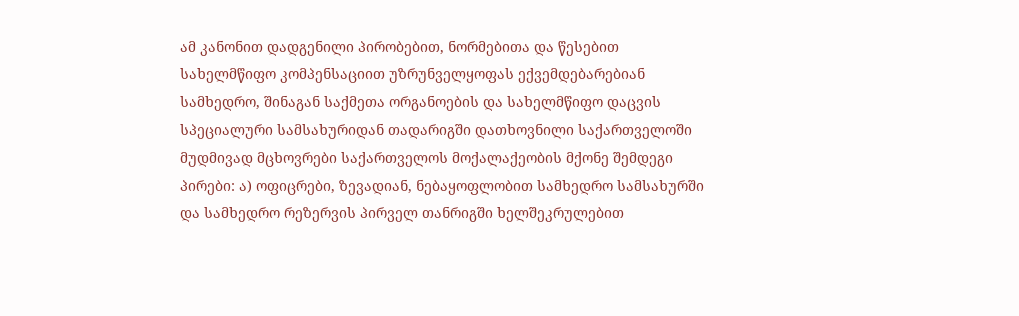ამ კანონით დადგენილი პირობებით, ნორმებითა და წესებით სახელმწიფო კომპენსაციით უზრუნველყოფას ექვემდებარებიან სამხედრო, შინაგან საქმეთა ორგანოების და სახელმწიფო დაცვის სპეციალური სამსახურიდან თადარიგში დათხოვნილი საქართველოში მუდმივად მცხოვრები საქართველოს მოქალაქეობის მქონე შემდეგი პირები: ა) ოფიცრები, ზევადიან, ნებაყოფლობით სამხედრო სამსახურში და სამხედრო რეზერვის პირველ თანრიგში ხელშეკრულებით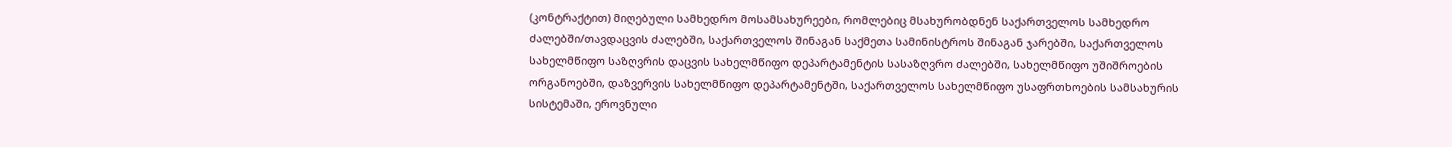(კონტრაქტით) მიღებული სამხედრო მოსამსახურეები, რომლებიც მსახურობდნენ საქართველოს სამხედრო ძალებში/თავდაცვის ძალებში, საქართველოს შინაგან საქმეთა სამინისტროს შინაგან ჯარებში, საქართველოს სახელმწიფო საზღვრის დაცვის სახელმწიფო დეპარტამენტის სასაზღვრო ძალებში, სახელმწიფო უშიშროების ორგანოებში, დაზვერვის სახელმწიფო დეპარტამენტში, საქართველოს სახელმწიფო უსაფრთხოების სამსახურის სისტემაში, ეროვნული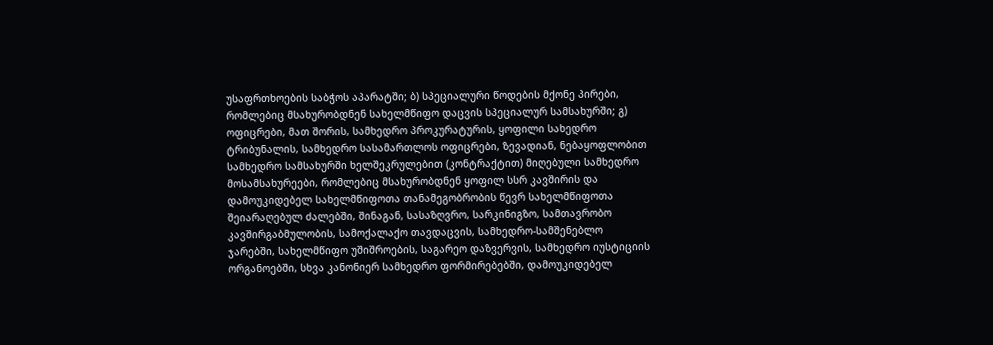უსაფრთხოების საბჭოს აპარატში; ბ) სპეციალური წოდების მქონე პირები, რომლებიც მსახურობდნენ სახელმწიფო დაცვის სპეციალურ სამსახურში; გ) ოფიცრები, მათ შორის, სამხედრო პროკურატურის, ყოფილი სახედრო ტრიბუნალის, სამხედრო სასამართლოს ოფიცრები, ზევადიან, ნებაყოფლობით სამხედრო სამსახურში ხელშეკრულებით (კონტრაქტით) მიღებული სამხედრო მოსამსახურეები, რომლებიც მსახურობდნენ ყოფილ სსრ კავშირის და დამოუკიდებელ სახელმწიფოთა თანამეგობრობის წევრ სახელმწიფოთა შეიარაღებულ ძალებში, შინაგან, სასაზღვრო, სარკინიგზო, სამთავრობო კავშირგაბმულობის, სამოქალაქო თავდაცვის, სამხედრო-სამშენებლო ჯარებში, სახელმწიფო უშიშროების, საგარეო დაზვერვის, სამხედრო იუსტიციის ორგანოებში, სხვა კანონიერ სამხედრო ფორმირებებში, დამოუკიდებელ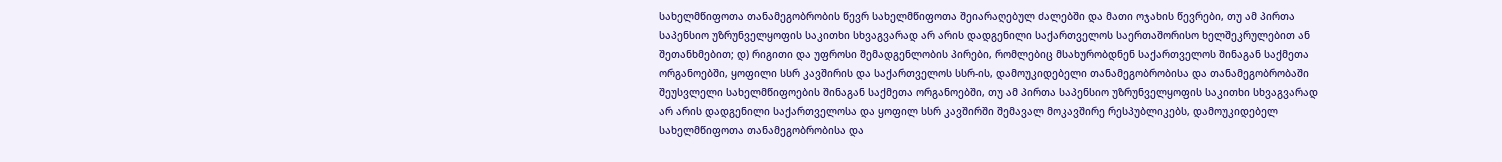სახელმწიფოთა თანამეგობრობის წევრ სახელმწიფოთა შეიარაღებულ ძალებში და მათი ოჯახის წევრები, თუ ამ პირთა საპენსიო უზრუნველყოფის საკითხი სხვაგვარად არ არის დადგენილი საქართველოს საერთაშორისო ხელშეკრულებით ან შეთანხმებით; დ) რიგითი და უფროსი შემადგენლობის პირები, რომლებიც მსახურობდნენ საქართველოს შინაგან საქმეთა ორგანოებში, ყოფილი სსრ კავშირის და საქართველოს სსრ-ის, დამოუკიდებელი თანამეგობრობისა და თანამეგობრობაში შეუსვლელი სახელმწიფოების შინაგან საქმეთა ორგანოებში, თუ ამ პირთა საპენსიო უზრუნველყოფის საკითხი სხვაგვარად არ არის დადგენილი საქართველოსა და ყოფილ სსრ კავშირში შემავალ მოკავშირე რესპუბლიკებს, დამოუკიდებელ სახელმწიფოთა თანამეგობრობისა და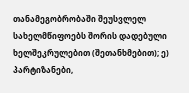თანამეგობრობაში შეუსვლელ სახელმწიფოებს შორის დადებული ხელშეკრულებით (შეთანხმებით); ე) პარტიზანები,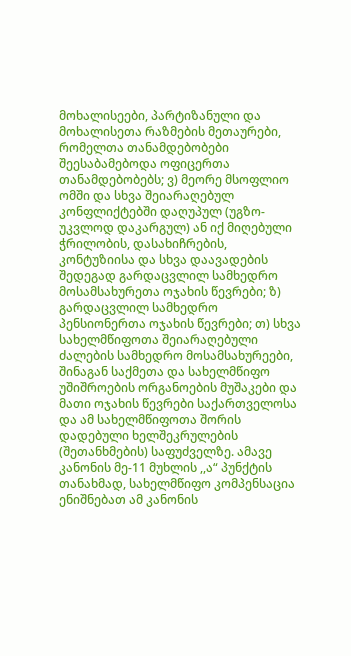მოხალისეები, პარტიზანული და მოხალისეთა რაზმების მეთაურები, რომელთა თანამდებობები შეესაბამებოდა ოფიცერთა თანამდებობებს; ვ) მეორე მსოფლიო ომში და სხვა შეიარაღებულ კონფლიქტებში დაღუპულ (უგზო-უკვლოდ დაკარგულ) ან იქ მიღებული ჭრილობის, დასახიჩრების, კონტუზიისა და სხვა დაავადების შედეგად გარდაცვლილ სამხედრო მოსამსახურეთა ოჯახის წევრები; ზ) გარდაცვლილ სამხედრო პენსიონერთა ოჯახის წევრები; თ) სხვა სახელმწიფოთა შეიარაღებული ძალების სამხედრო მოსამსახურეები, შინაგან საქმეთა და სახელმწიფო უშიშროების ორგანოების მუშაკები და მათი ოჯახის წევრები საქართველოსა და ამ სახელმწიფოთა შორის დადებული ხელშეკრულების (შეთანხმების) საფუძველზე. ამავე კანონის მე-11 მუხლის ,,ა“ პუნქტის თანახმად, სახელმწიფო კომპენსაცია ენიშნებათ ამ კანონის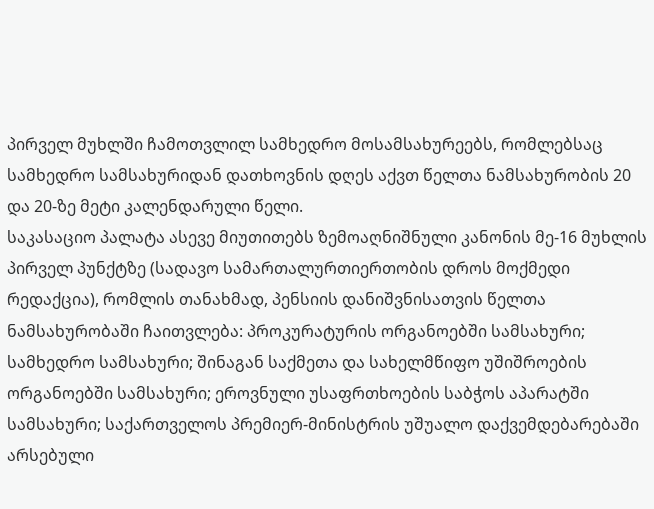პირველ მუხლში ჩამოთვლილ სამხედრო მოსამსახურეებს, რომლებსაც სამხედრო სამსახურიდან დათხოვნის დღეს აქვთ წელთა ნამსახურობის 20 და 20-ზე მეტი კალენდარული წელი.
საკასაციო პალატა ასევე მიუთითებს ზემოაღნიშნული კანონის მე-16 მუხლის პირველ პუნქტზე (სადავო სამართალურთიერთობის დროს მოქმედი რედაქცია), რომლის თანახმად, პენსიის დანიშვნისათვის წელთა ნამსახურობაში ჩაითვლება: პროკურატურის ორგანოებში სამსახური; სამხედრო სამსახური; შინაგან საქმეთა და სახელმწიფო უშიშროების ორგანოებში სამსახური; ეროვნული უსაფრთხოების საბჭოს აპარატში სამსახური; საქართველოს პრემიერ-მინისტრის უშუალო დაქვემდებარებაში არსებული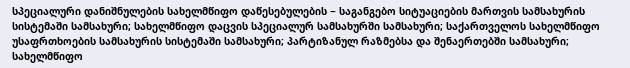სპეციალური დანიშნულების სახელმწიფო დაწესებულების − საგანგებო სიტუაციების მართვის სამსახურის სისტემაში სამსახური; სახელმწიფო დაცვის სპეციალურ სამსახურში სამსახური; საქართველოს სახელმწიფო უსაფრთხოების სამსახურის სისტემაში სამსახური; პარტიზანულ რაზმებსა და შენაერთებში სამსახური; სახელმწიფო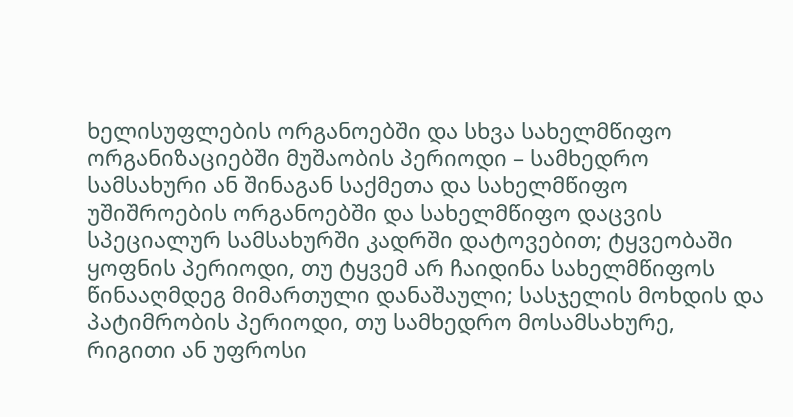ხელისუფლების ორგანოებში და სხვა სახელმწიფო ორგანიზაციებში მუშაობის პერიოდი – სამხედრო სამსახური ან შინაგან საქმეთა და სახელმწიფო უშიშროების ორგანოებში და სახელმწიფო დაცვის სპეციალურ სამსახურში კადრში დატოვებით; ტყვეობაში ყოფნის პერიოდი, თუ ტყვემ არ ჩაიდინა სახელმწიფოს წინააღმდეგ მიმართული დანაშაული; სასჯელის მოხდის და პატიმრობის პერიოდი, თუ სამხედრო მოსამსახურე, რიგითი ან უფროსი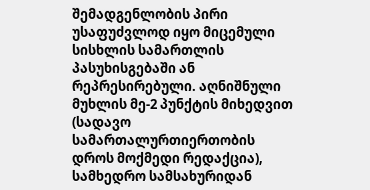შემადგენლობის პირი უსაფუძვლოდ იყო მიცემული სისხლის სამართლის პასუხისგებაში ან რეპრესირებული. აღნიშნული მუხლის მე-2 პუნქტის მიხედვით (სადავო სამართალურთიერთობის დროს მოქმედი რედაქცია), სამხედრო სამსახურიდან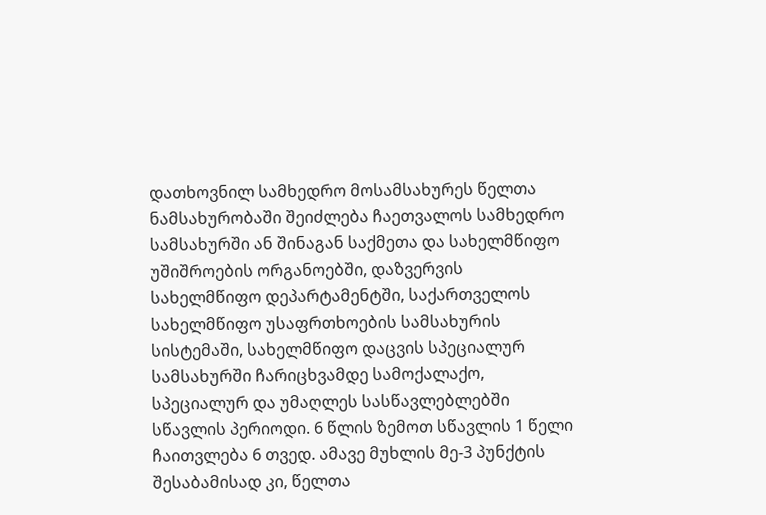დათხოვნილ სამხედრო მოსამსახურეს წელთა ნამსახურობაში შეიძლება ჩაეთვალოს სამხედრო სამსახურში ან შინაგან საქმეთა და სახელმწიფო უშიშროების ორგანოებში, დაზვერვის სახელმწიფო დეპარტამენტში, საქართველოს სახელმწიფო უსაფრთხოების სამსახურის სისტემაში, სახელმწიფო დაცვის სპეციალურ სამსახურში ჩარიცხვამდე სამოქალაქო, სპეციალურ და უმაღლეს სასწავლებლებში სწავლის პერიოდი. 6 წლის ზემოთ სწავლის 1 წელი ჩაითვლება 6 თვედ. ამავე მუხლის მე-3 პუნქტის შესაბამისად კი, წელთა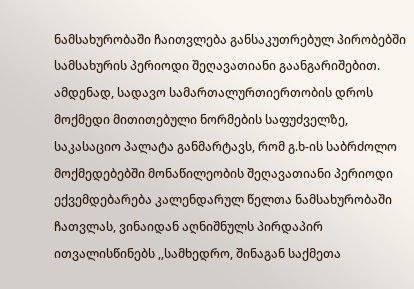ნამსახურობაში ჩაითვლება განსაკუთრებულ პირობებში სამსახურის პერიოდი შეღავათიანი გაანგარიშებით.
ამდენად, სადავო სამართალურთიერთობის დროს მოქმედი მითითებული ნორმების საფუძველზე, საკასაციო პალატა განმარტავს, რომ გ.ხ-ის საბრძოლო მოქმედებებში მონაწილეობის შეღავათიანი პერიოდი ექვემდებარება კალენდარულ წელთა ნამსახურობაში ჩათვლას, ვინაიდან აღნიშნულს პირდაპირ ითვალისწინებს ,,სამხედრო, შინაგან საქმეთა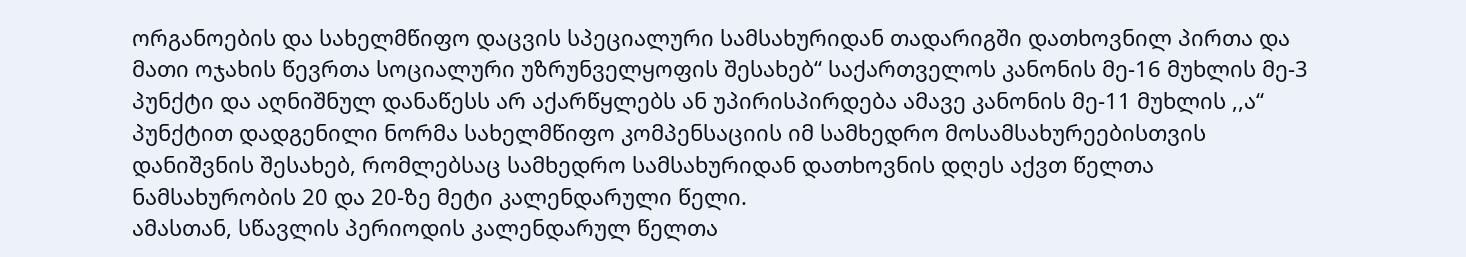ორგანოების და სახელმწიფო დაცვის სპეციალური სამსახურიდან თადარიგში დათხოვნილ პირთა და მათი ოჯახის წევრთა სოციალური უზრუნველყოფის შესახებ“ საქართველოს კანონის მე-16 მუხლის მე-3 პუნქტი და აღნიშნულ დანაწესს არ აქარწყლებს ან უპირისპირდება ამავე კანონის მე-11 მუხლის ,,ა“ პუნქტით დადგენილი ნორმა სახელმწიფო კომპენსაციის იმ სამხედრო მოსამსახურეებისთვის დანიშვნის შესახებ, რომლებსაც სამხედრო სამსახურიდან დათხოვნის დღეს აქვთ წელთა ნამსახურობის 20 და 20-ზე მეტი კალენდარული წელი.
ამასთან, სწავლის პერიოდის კალენდარულ წელთა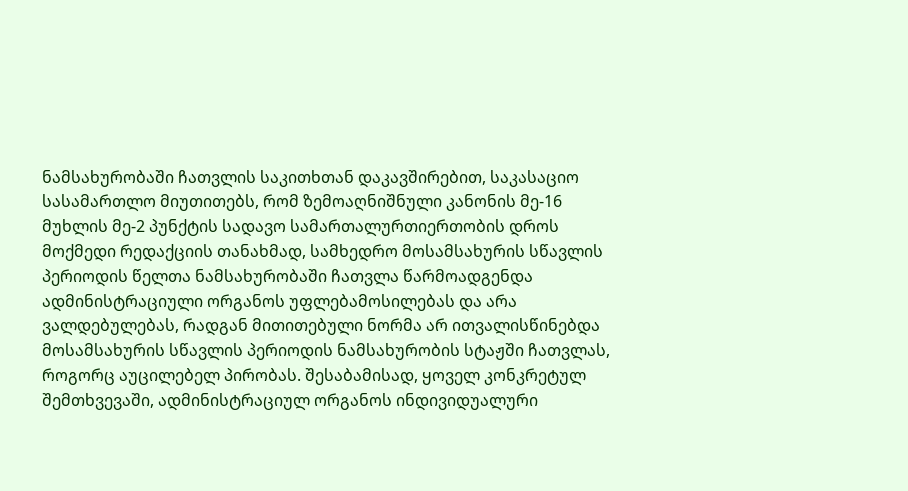ნამსახურობაში ჩათვლის საკითხთან დაკავშირებით, საკასაციო სასამართლო მიუთითებს, რომ ზემოაღნიშნული კანონის მე-16 მუხლის მე-2 პუნქტის სადავო სამართალურთიერთობის დროს მოქმედი რედაქციის თანახმად, სამხედრო მოსამსახურის სწავლის პერიოდის წელთა ნამსახურობაში ჩათვლა წარმოადგენდა ადმინისტრაციული ორგანოს უფლებამოსილებას და არა ვალდებულებას, რადგან მითითებული ნორმა არ ითვალისწინებდა მოსამსახურის სწავლის პერიოდის ნამსახურობის სტაჟში ჩათვლას, როგორც აუცილებელ პირობას. შესაბამისად, ყოველ კონკრეტულ შემთხვევაში, ადმინისტრაციულ ორგანოს ინდივიდუალური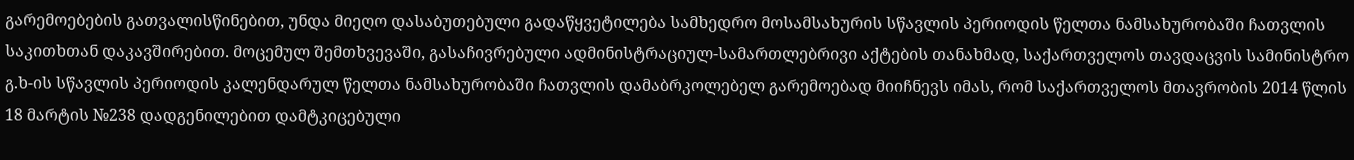გარემოებების გათვალისწინებით, უნდა მიეღო დასაბუთებული გადაწყვეტილება სამხედრო მოსამსახურის სწავლის პერიოდის წელთა ნამსახურობაში ჩათვლის საკითხთან დაკავშირებით. მოცემულ შემთხვევაში, გასაჩივრებული ადმინისტრაციულ-სამართლებრივი აქტების თანახმად, საქართველოს თავდაცვის სამინისტრო გ.ხ-ის სწავლის პერიოდის კალენდარულ წელთა ნამსახურობაში ჩათვლის დამაბრკოლებელ გარემოებად მიიჩნევს იმას, რომ საქართველოს მთავრობის 2014 წლის 18 მარტის №238 დადგენილებით დამტკიცებული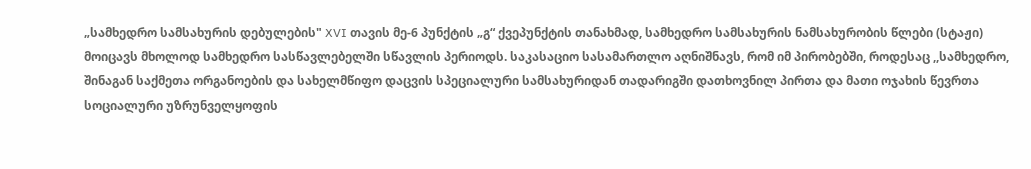„სამხედრო სამსახურის დებულების" XVI თავის მე-6 პუნქტის „გ“ ქვეპუნქტის თანახმად, სამხედრო სამსახურის ნამსახურობის წლები (სტაჟი) მოიცავს მხოლოდ სამხედრო სასწავლებელში სწავლის პერიოდს. საკასაციო სასამართლო აღნიშნავს, რომ იმ პირობებში, როდესაც ,,სამხედრო, შინაგან საქმეთა ორგანოების და სახელმწიფო დაცვის სპეციალური სამსახურიდან თადარიგში დათხოვნილ პირთა და მათი ოჯახის წევრთა სოციალური უზრუნველყოფის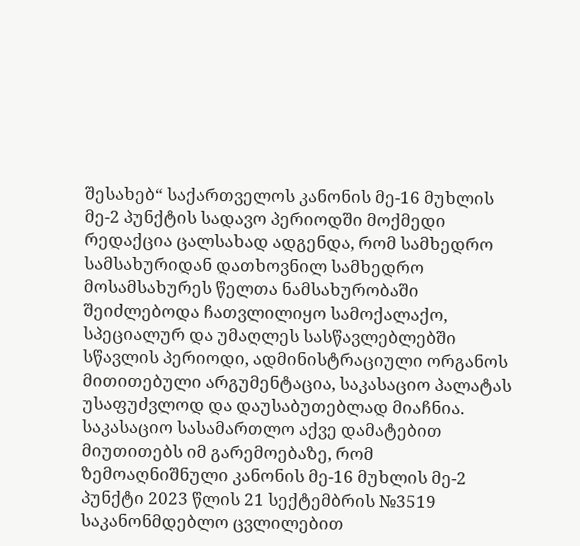შესახებ“ საქართველოს კანონის მე-16 მუხლის მე-2 პუნქტის სადავო პერიოდში მოქმედი რედაქცია ცალსახად ადგენდა, რომ სამხედრო სამსახურიდან დათხოვნილ სამხედრო მოსამსახურეს წელთა ნამსახურობაში შეიძლებოდა ჩათვლილიყო სამოქალაქო, სპეციალურ და უმაღლეს სასწავლებლებში სწავლის პერიოდი, ადმინისტრაციული ორგანოს მითითებული არგუმენტაცია, საკასაციო პალატას უსაფუძვლოდ და დაუსაბუთებლად მიაჩნია.
საკასაციო სასამართლო აქვე დამატებით მიუთითებს იმ გარემოებაზე, რომ ზემოაღნიშნული კანონის მე-16 მუხლის მე-2 პუნქტი 2023 წლის 21 სექტემბრის №3519 საკანონმდებლო ცვლილებით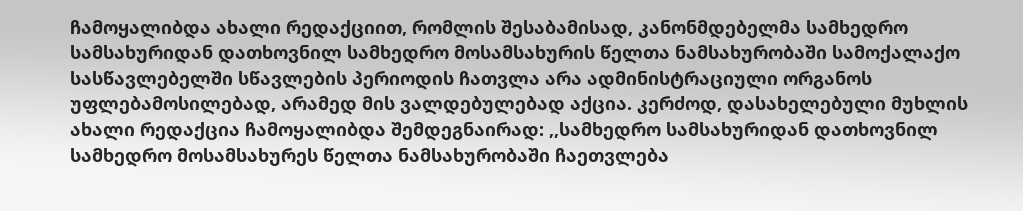ჩამოყალიბდა ახალი რედაქციით, რომლის შესაბამისად, კანონმდებელმა სამხედრო სამსახურიდან დათხოვნილ სამხედრო მოსამსახურის წელთა ნამსახურობაში სამოქალაქო სასწავლებელში სწავლების პერიოდის ჩათვლა არა ადმინისტრაციული ორგანოს უფლებამოსილებად, არამედ მის ვალდებულებად აქცია. კერძოდ, დასახელებული მუხლის ახალი რედაქცია ჩამოყალიბდა შემდეგნაირად: ,,სამხედრო სამსახურიდან დათხოვნილ სამხედრო მოსამსახურეს წელთა ნამსახურობაში ჩაეთვლება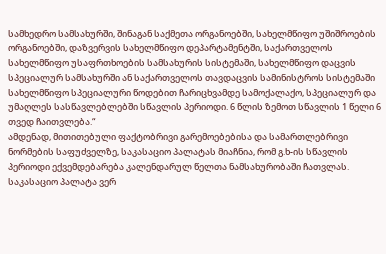სამხედრო სამსახურში, შინაგან საქმეთა ორგანოებში, სახელმწიფო უშიშროების ორგანოებში, დაზვერვის სახელმწიფო დეპარტამენტში, საქართველოს სახელმწიფო უსაფრთხოების სამსახურის სისტემაში, სახელმწიფო დაცვის სპეციალურ სამსახურში ან საქართველოს თავდაცვის სამინისტროს სისტემაში სახელმწიფო სპეციალური წოდებით ჩარიცხვამდე სამოქალაქო, სპეციალურ და უმაღლეს სასწავლებლებში სწავლის პერიოდი. 6 წლის ზემოთ სწავლის 1 წელი 6 თვედ ჩაითვლება.“
ამდენად, მითითებული ფაქტობრივი გარემოებებისა და სამართლებრივი ნორმების საფუძველზე, საკასაციო პალატას მიაჩნია, რომ გ.ხ-ის სწავლის პერიოდი ექვემდებარება კალენდარულ წელთა ნამსახურობაში ჩათვლას. საკასაციო პალატა ვერ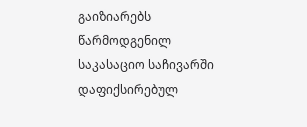გაიზიარებს წარმოდგენილ საკასაციო საჩივარში დაფიქსირებულ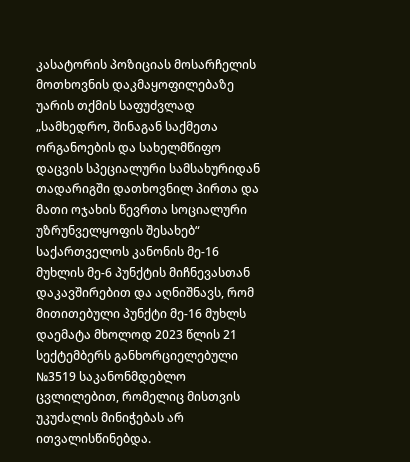კასატორის პოზიციას მოსარჩელის მოთხოვნის დაკმაყოფილებაზე უარის თქმის საფუძვლად „სამხედრო, შინაგან საქმეთა ორგანოების და სახელმწიფო დაცვის სპეციალური სამსახურიდან თადარიგში დათხოვნილ პირთა და მათი ოჯახის წევრთა სოციალური უზრუნველყოფის შესახებ“ საქართველოს კანონის მე-16 მუხლის მე-6 პუნქტის მიჩნევასთან დაკავშირებით და აღნიშნავს, რომ მითითებული პუნქტი მე-16 მუხლს დაემატა მხოლოდ 2023 წლის 21 სექტემბერს განხორციელებული №3519 საკანონმდებლო ცვლილებით, რომელიც მისთვის უკუძალის მინიჭებას არ ითვალისწინებდა.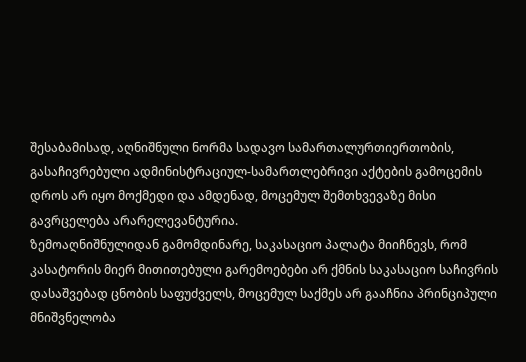შესაბამისად, აღნიშნული ნორმა სადავო სამართალურთიერთობის, გასაჩივრებული ადმინისტრაციულ-სამართლებრივი აქტების გამოცემის დროს არ იყო მოქმედი და ამდენად, მოცემულ შემთხვევაზე მისი გავრცელება არარელევანტურია.
ზემოაღნიშნულიდან გამომდინარე, საკასაციო პალატა მიიჩნევს, რომ კასატორის მიერ მითითებული გარემოებები არ ქმნის საკასაციო საჩივრის დასაშვებად ცნობის საფუძველს, მოცემულ საქმეს არ გააჩნია პრინციპული მნიშვნელობა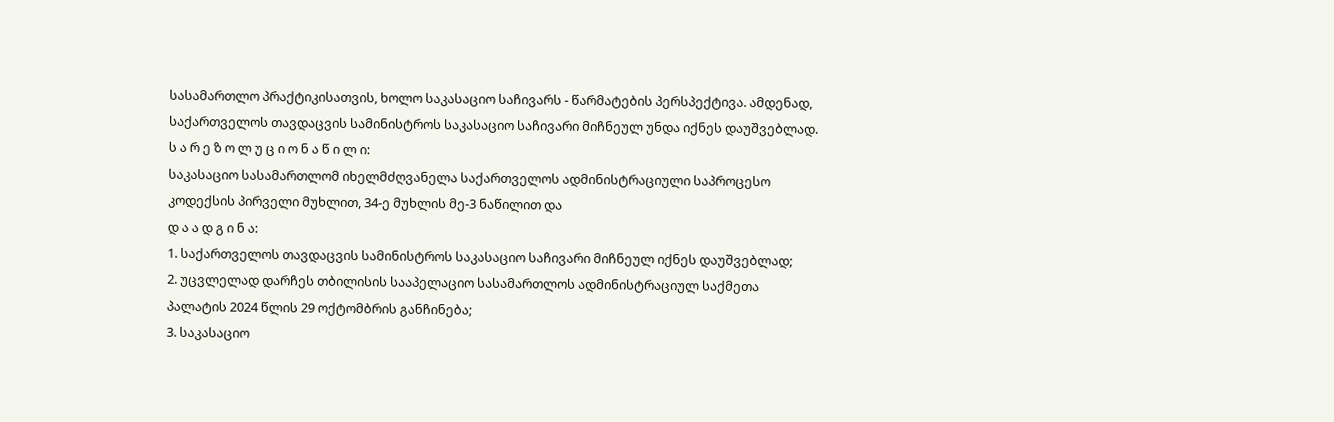სასამართლო პრაქტიკისათვის, ხოლო საკასაციო საჩივარს - წარმატების პერსპექტივა. ამდენად, საქართველოს თავდაცვის სამინისტროს საკასაციო საჩივარი მიჩნეულ უნდა იქნეს დაუშვებლად.
ს ა რ ე ზ ო ლ უ ც ი ო ნ ა წ ი ლ ი:
საკასაციო სასამართლომ იხელმძღვანელა საქართველოს ადმინისტრაციული საპროცესო კოდექსის პირველი მუხლით, 34-ე მუხლის მე-3 ნაწილით და
დ ა ა დ გ ი ნ ა:
1. საქართველოს თავდაცვის სამინისტროს საკასაციო საჩივარი მიჩნეულ იქნეს დაუშვებლად;
2. უცვლელად დარჩეს თბილისის სააპელაციო სასამართლოს ადმინისტრაციულ საქმეთა პალატის 2024 წლის 29 ოქტომბრის განჩინება;
3. საკასაციო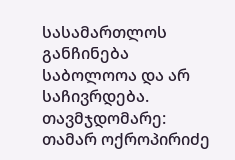სასამართლოს განჩინება საბოლოოა და არ საჩივრდება.
თავმჯდომარე: თამარ ოქროპირიძე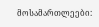მოსამართლეები: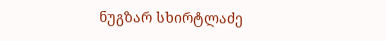ნუგზარ სხირტლაძე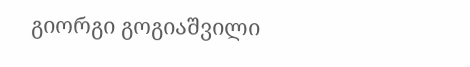გიორგი გოგიაშვილი